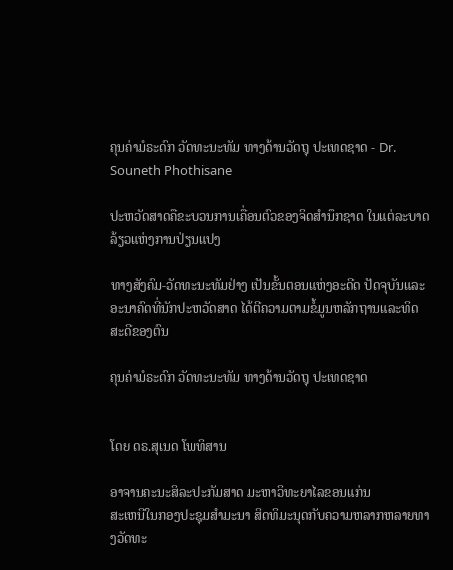ຄຸນຄ່າມໍຣະດົກ ວັດທະນະທັມ ທາງດ້ານວັດຖຸ ປະເທດຊາດ - Dr. Souneth Phothisane

ປະຫວັດສາດຄືຂະບວນການເຄື່ອນຕົວຂອງຈິດສຳນຶກຊາດ ໃນແຕ່ລະບາດລ້ຽວແຫ່ງການປ່ຽນແປງ

ທາງສັງຄົມ-ວັດທະນະທັມຢ່າງ ເປັນຂັ້ນຕອນແຫ່ງອະດີດ ປັດຈຸບັນແລະອະນາຄົດທີ່ນັກປະຫວັດສາດ ໄດ້ຕີຄວາມຕາມຂໍ້ມູນຫລັກຖານແລະທິດສະດີຂອງຕົນ

ຄຸນຄ່າມໍຣະດົກ ວັດທະນະທັມ ທາງດ້ານວັດຖຸ ປະເທດຊາດ


ໂດຍ ດຣ.ສຸເນດ ໂພທິສານ

ອາຈານຄະນະສິລະປະກັມສາດ ມະຫາວິທະຍາໄລຂອນແກ່ນ
ສະເຫນີໃນກອງປະຊຸມສຳມະນາ ສິດທິມະນຸດກັບຄວາມຫລາກຫລາຍທາງວັດທະ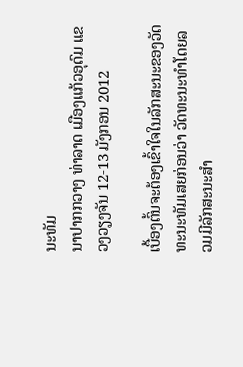ນະທັມ
ນາປາກກວາງ ທ່າລາດ ເມືອງແກ້ວອຸດົມ ແຂວງວຽງຈັນ 12-13 ມັງກອນ 2012

ເບື້ອງຕົ້ນຈະຕ້ອງເຂົ້າໃຈໃນລັກສະນະຂອງວັດທະນະທັມເສຍກ່ອນວ່າ ວັດທະນະທຳໂດຍລວມມີລັກສະນະສຳ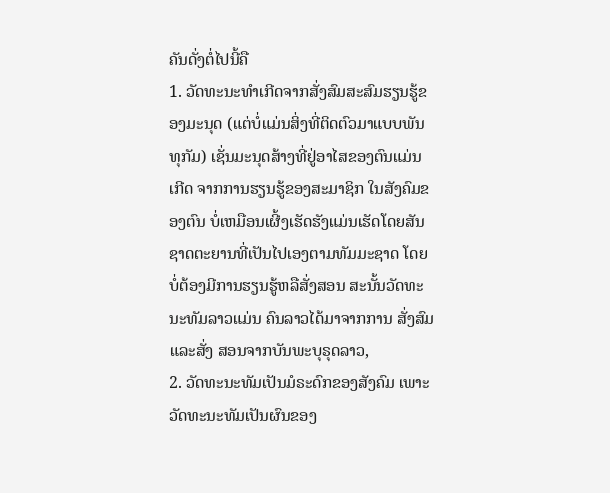ຄັນດັ່ງຕໍ່ໄປນີ້ຄື
1. ວັດທະນະທຳເກີດຈາກສັ່ງສົມສະສົມຮຽນຮູ້ຂອງມະນຸດ (ແຕ່ບໍ່ແມ່ນສິ່ງທີ່ຕິດຕົວມາແບບພັນທຸກັມ) ເຊັ່ນມະນຸດສ້າງທີ່ຢູ່ອາໄສຂອງຕົນແມ່ນເກີດ ຈາກການຮຽນຮູ້ຂອງສະມາຊິກ ໃນສັງຄົມຂອງຕົນ ບໍ່ເຫມືອນເຜີ້ງເຮັດຮັງແມ່ນເຮັດໂດຍສັນຊາດຕະຍານທີ່ເປັນໄປເອງຕາມທັມມະຊາດ ໂດຍບໍ່ຕ້ອງມີການຮຽນຮູ້ຫລືສັ່ງສອນ ສະນັ້ນວັດທະນະທັມລາວແມ່ນ ຄົນລາວໄດ້ມາຈາກການ ສັ່ງສົມແລະສັ່ງ ສອນຈາກບັນພະບຸຣຸດລາວ,
2. ວັດທະນະທັມເປັນມໍຣະດົກຂອງສັງຄົມ ເພາະວັດທະນະທັມເປັນຜົນຂອງ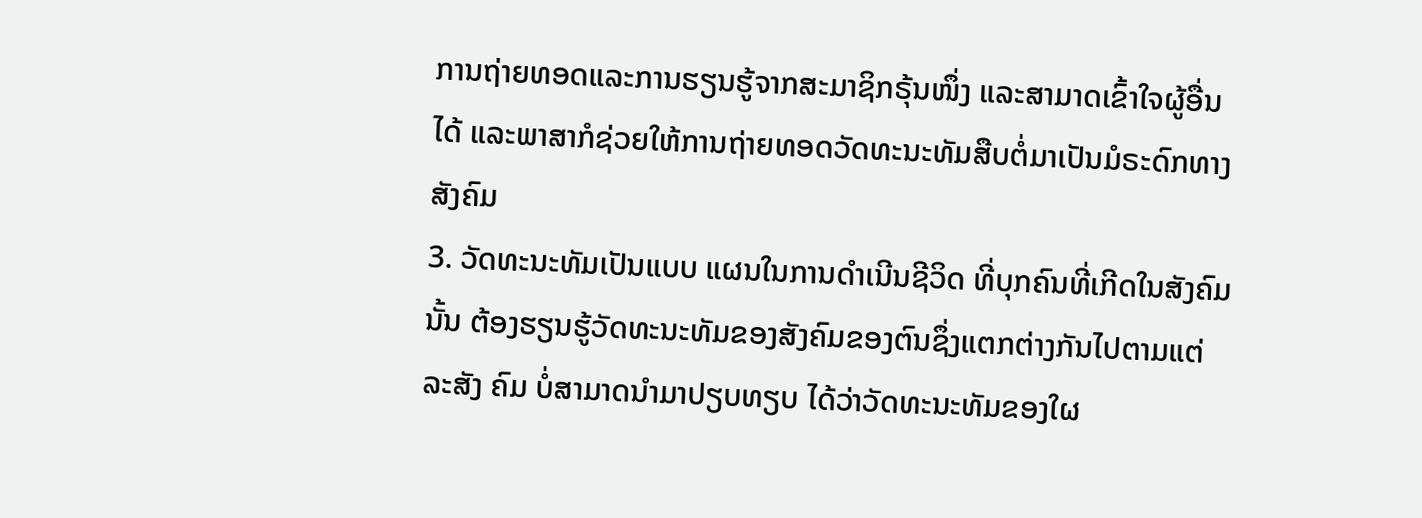ການຖ່າຍທອດແລະການຮຽນຮູ້ຈາກສະມາຊິກຣຸ້ນໜຶ່ງ ແລະສາມາດເຂົ້າໃຈຜູ້ອື່ນໄດ້ ແລະພາສາກໍຊ່ວຍໃຫ້ການຖ່າຍທອດວັດທະນະທັມສືບຕໍ່ມາເປັນມໍຣະດົກທາງສັງຄົມ
3. ວັດທະນະທັມເປັນແບບ ແຜນໃນການດຳເນີນຊີວິດ ທີ່ບຸກຄົນທີ່ເກີດໃນສັງຄົມນັ້ນ ຕ້ອງຮຽນຮູ້ວັດທະນະທັມຂອງສັງຄົມຂອງຕົນຊຶ່ງແຕກຕ່າງກັນໄປຕາມແຕ່ລະສັງ ຄົມ ບໍ່ສາມາດນຳມາປຽບທຽບ ໄດ້ວ່າວັດທະນະທັມຂອງໃຜ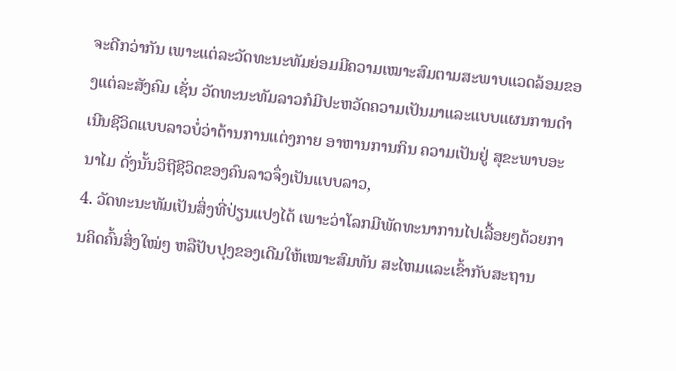ຈະດີກວ່າກັນ ເພາະແຕ່ລະວັດທະນະທັມຍ່ອມມີຄວາມເໝາະສົມຕາມສະພາບແວດລ້ອມຂອງແຕ່ລະສັງຄົມ ເຊັ່ນ ວັດທະນະທັມລາວກໍມີປະຫວັດຄວາມເປັນມາແລະແບບແຜນການດຳເນີນຊີວິດແບບລາວບໍ່ວ່າດ້ານການແຕ່ງກາຍ ອາຫານການກິນ ຄວາມເປັນຢູ່ ສຸຂະພາບອະນາໄມ ດັ່ງນັ້ນວິຖີຊີວິດຂອງຄົນລາວຈຶ່ງເປັນແບບລາວ,
4. ວັດທະນະທັມເປັນສິ່ງທີ່ປ່ຽນແປງໄດ້ ເພາະວ່າໂລກມີພັດທະນາການໄປເລື້ອຍໆດ້ວຍການຄິດຄົ້ນສິ່ງໃໝ່ໆ ຫລືປັບປຸງຂອງເດີມໃຫ້ເໝາະສົມທັນ ສະໄຫມແລະເຂົ້າກັບສະຖານ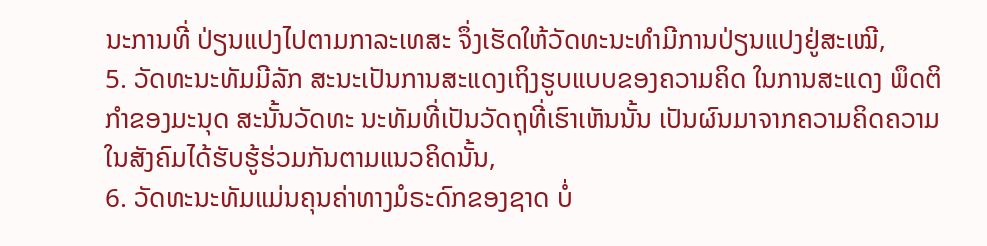ນະການທີ່ ປ່ຽນແປງໄປຕາມກາລະເທສະ ຈຶ່ງເຮັດໃຫ້ວັດທະນະທຳມີການປ່ຽນແປງຢູ່ສະເໝີ,
5. ວັດທະນະທັມມີລັກ ສະນະເປັນການສະແດງເຖິງຮູບແບບຂອງຄວາມຄິດ ໃນການສະແດງ ພຶດຕິກຳຂອງມະນຸດ ສະນັ້ນວັດທະ ນະທັມທີ່ເປັນວັດຖຸທີ່ເຮົາເຫັນນັ້ນ ເປັນຜົນມາຈາກຄວາມຄິດຄວາມ ໃນສັງຄົມໄດ້ຮັບຮູ້ຮ່ວມກັນຕາມແນວຄິດນັ້ນ,
6. ວັດທະນະທັມແມ່ນຄຸນຄ່າທາງມໍຣະດົກຂອງຊາດ ບໍ່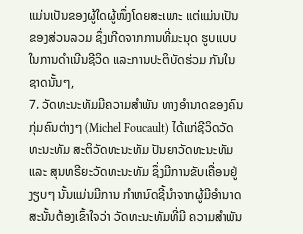ແມ່ນເປັນຂອງຜູ້ໃດຜູ້ໜຶ່ງໂດຍສະເພາະ ແຕ່ແມ່ນເປັນຂອງສ່ວນລວມ ຊຶ່ງເກີດຈາກການທີ່ມະນຸດ ຮູບແບບໃນການດຳເນີນຊີວິດ ແລະການປະຕິບັດຮ່ວມ ກັນໃນຊາດນັ້ນໆ,
7. ວັດທະນະທັມມີຄວາມສຳພັນ ທາງອຳນາດຂອງຄົນກຸ່ມຄົນຕ່າງໆ (Michel Foucault) ໄດ້ແກ່ຊີວິດວັດທະນະທັມ ສະຕິວັດທະນະທັມ ປັນຍາວັດທະນະທັມແລະ ສຸນທຣີຍະວັດທະນະທັມ ຊຶ່ງມີການຂັບເຄື່ອນຢູ່ງຽບໆ ນັ້ນແມ່ນມີການ ກຳຫນົດຊີ້ນຳຈາກຜູ້ມີອຳນາດ ສະນັ້ນຕ້ອງເຂົ້າໃຈວ່າ ວັດທະນະທັມທີ່ມີ ຄວາມສຳພັນ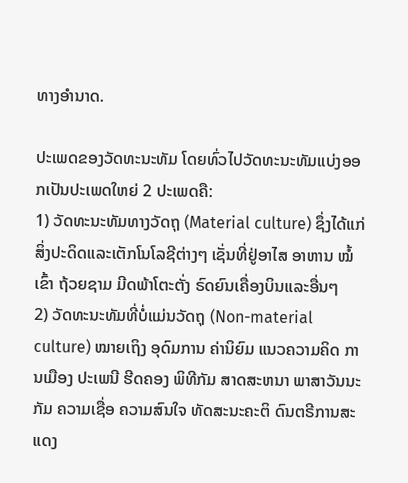ທາງອຳນາດ.

ປະເພດຂອງວັດທະນະທັມ ໂດຍທົ່ວໄປວັດທະນະທັມແບ່ງອອກເປັນປະເພດໃຫຍ່ 2 ປະເພດຄື:
1) ວັດທະນະທັມທາງວັດຖຸ (Material culture) ຊຶ່ງໄດ້ແກ່ສິ່ງປະດິດແລະເຕັກໂນໂລຊີຕ່າງໆ ເຊັ່ນທີ່ຢູ່ອາໄສ ອາຫານ ໝໍ້ເຂົ້າ ຖ້ວຍຊາມ ມີດພ້າໂຕະຕັ່ງ ຣົດຍົນເຄື່ອງບິນແລະອື່ນໆ
2) ວັດທະນະທັມທີ່ບໍ່ແມ່ນວັດຖຸ (Non-material culture) ໝາຍເຖິງ ອຸດົມການ ຄ່ານິຍົມ ແນວຄວາມຄິດ ການເມືອງ ປະເພນີ ຮີດຄອງ ພິທີກັມ ສາດສະຫນາ ພາສາວັນນະກັມ ຄວາມເຊື່ອ ຄວາມສົນໃຈ ທັດສະນະຄະຕິ ດົນຕຣີການສະແດງ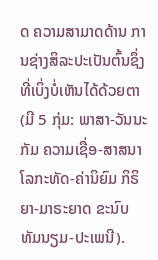ດ ຄວາມສາມາດດ້ານ ການຊ່າງສິລະປະເປັນຕົ້ນຊຶ່ງ ທີ່ເບິ່ງບໍ່ເຫັນໄດ້ດ້ວຍຕາ (ມີ 5 ກຸ່ມ: ພາສາ-ວັນນະກັມ ຄວາມເຊື່ອ-ສາສນາ ໂລກະທັດ-ຄ່ານິຍົມ ກິຣິຍາ-ມາຣະຍາດ ຂະນົບທັມນຽມ-ປະເພນີ).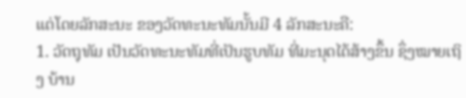ແຕ່ໂດຍລັກສະນະ ຂອງວັດທະນະທັມນັ້ນມີ 4 ລັກສະນະຄື:
1. ວັດຖຸທັມ ເປັນວັດທະນະທັມທີ່ເປັນຮູບທັມ ທີ່ມະນຸດໄດ້ສ້າງຂຶ້ນ ຊຶ່ງໝາຍເຖິງ ບ້ານ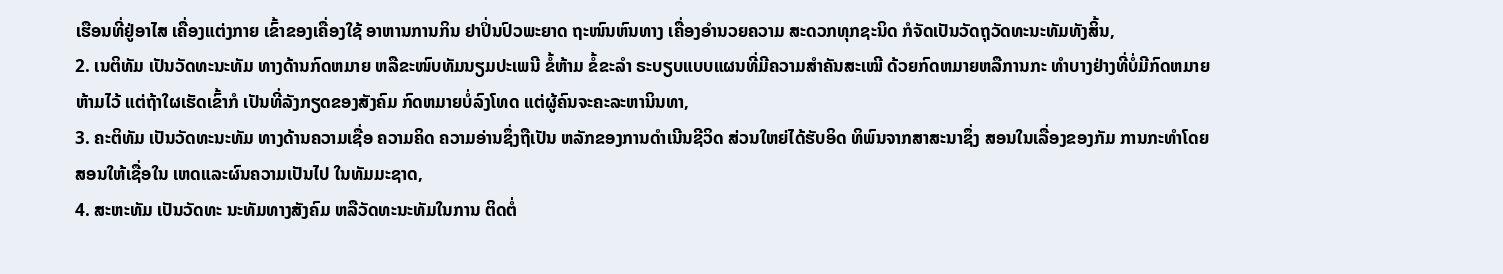ເຮືອນທີ່ຢູ່ອາໄສ ເຄື່ອງແຕ່ງກາຍ ເຂົ້າຂອງເຄື່ອງໃຊ້ ອາຫານການກິນ ຢາປິ່ນປົວພະຍາດ ຖະໜົນຫົນທາງ ເຄື່ອງອຳນວຍຄວາມ ສະດວກທຸກຊະນິດ ກໍຈັດເປັນວັດຖຸວັດທະນະທັມທັງສິ້ນ,
2. ເນຕິທັມ ເປັນວັດທະນະທັມ ທາງດ້ານກົດຫມາຍ ຫລືຂະໜົບທັມນຽມປະເພນີ ຂໍ້ຫ້າມ ຂໍ້ຂະລໍາ ຣະບຽບແບບແຜນທີ່ມີຄວາມສຳຄັນສະເໝີ ດ້ວຍກົດຫມາຍຫລືການກະ ທຳບາງຢ່າງທີ່ບໍ່ມີກົດຫມາຍຫ້າມໄວ້ ແຕ່ຖ້າໃຜເຮັດເຂົ້າກໍ ເປັນທີ່ລັງກຽດຂອງສັງຄົມ ກົດຫມາຍບໍ່ລົງໂທດ ແຕ່ຜູ້ຄົນຈະຄະລະຫານິນທາ,
3. ຄະຕິທັມ ເປັນວັດທະນະທັມ ທາງດ້ານຄວາມເຊື່ອ ຄວາມຄິດ ຄວາມອ່ານຊຶ່ງຖືເປັນ ຫລັກຂອງການດຳເນີນຊີວິດ ສ່ວນໃຫຍ່ໄດ້ຮັບອິດ ທິພົນຈາກສາສະນາຊຶ່ງ ສອນໃນເລື່ອງຂອງກັມ ການກະທຳໂດຍສອນໃຫ້ເຊື່ອໃນ ເຫດແລະຜົນຄວາມເປັນໄປ ໃນທັມມະຊາດ,
4. ສະຫະທັມ ເປັນວັດທະ ນະທັມທາງສັງຄົມ ຫລືວັດທະນະທັມໃນການ ຕິດຕໍ່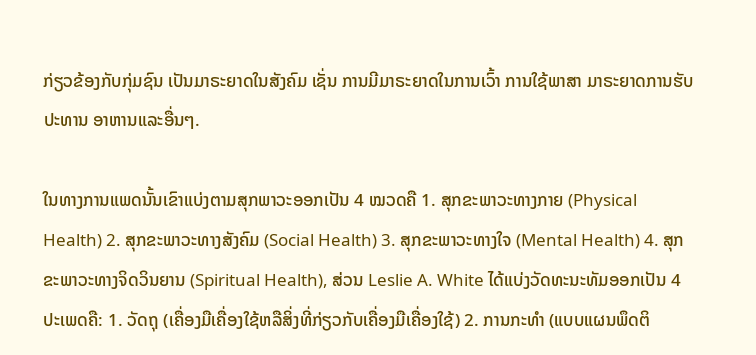ກ່ຽວຂ້ອງກັບກຸ່ມຊົນ ເປັນມາຣະຍາດໃນສັງຄົມ ເຊັ່ນ ການມີມາຣະຍາດໃນການເວົ້າ ການໃຊ້ພາສາ ມາຣະຍາດການຮັບປະທານ ອາຫານແລະອື່ນໆ.

ໃນທາງການແພດນັ້ນເຂົາແບ່ງຕາມສຸກພາວະອອກເປັນ 4 ໝວດຄື 1. ສຸກຂະພາວະທາງກາຍ (Physical Health) 2. ສຸກຂະພາວະທາງສັງຄົມ (Social Health) 3. ສຸກຂະພາວະທາງໃຈ (Mental Health) 4. ສຸກຂະພາວະທາງຈິດວິນຍານ (Spiritual Health), ສ່ວນ Leslie A. White ໄດ້ແບ່ງວັດທະນະທັມອອກເປັນ 4 ປະເພດຄື: 1. ວັດຖຸ (ເຄື່ອງມືເຄື່ອງໃຊ້ຫລືສິ່ງທີ່ກ່ຽວກັບເຄື່ອງມືເຄື່ອງໃຊ້) 2. ການກະທຳ (ແບບແຜນພຶດຕິ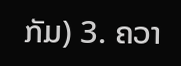ກັມ) 3. ຄວາ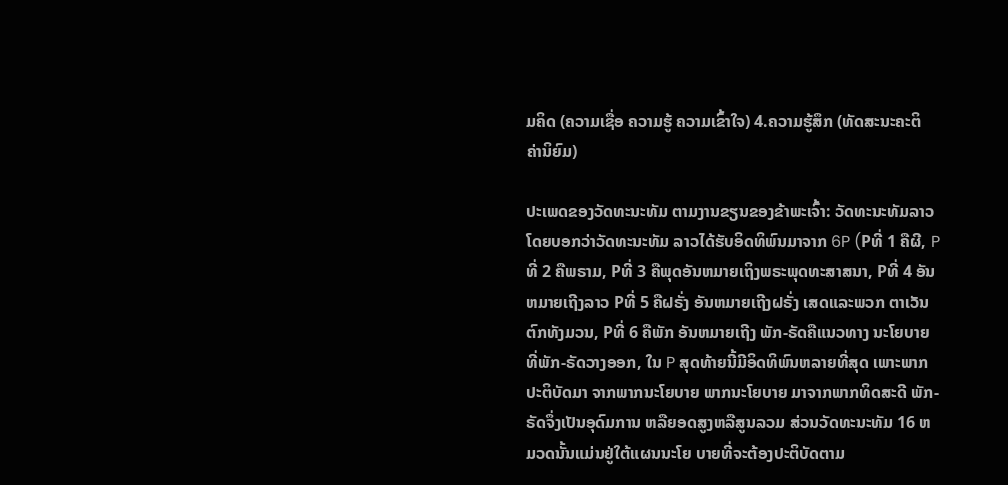ມຄິດ (ຄວາມເຊື່ອ ຄວາມຮູ້ ຄວາມເຂົ້າໃຈ) 4.ຄວາມຮູ້ສຶກ (ທັດສະນະຄະຕິ ຄ່ານິຍົມ)

ປະເພດຂອງວັດທະນະທັມ ຕາມງານຂຽນຂອງຂ້າພະເຈົ້າ: ວັດທະນະທັມລາວ ໂດຍບອກວ່າວັດທະນະທັມ ລາວໄດ້ຮັບອິດທິພົນມາຈາກ 6P (Pທີ່ 1 ຄືຜີ, Pທີ່ 2 ຄືພຣາມ, Pທີ່ 3 ຄືພຸດອັນຫມາຍເຖິງພຣະພຸດທະສາສນາ, Pທີ່ 4 ອັນຫມາຍເຖີງລາວ Pທີ່ 5 ຄືຝຣັ່ງ ອັນຫມາຍເຖີງຝຣັ່ງ ເສດແລະພວກ ຕາເວັນຕົກທັງມວນ, Pທີ່ 6 ຄືພັກ ອັນຫມາຍເຖີງ ພັກ-ຣັດຄືແນວທາງ ນະໂຍບາຍທີ່ພັກ-ຣັດວາງອອກ, ໃນ P ສຸດທ້າຍນີ້ມີອິດທິພົນຫລາຍທີ່ສຸດ ເພາະພາກປະຕິບັດມາ ຈາກພາກນະໂຍບາຍ ພາກນະໂຍບາຍ ມາຈາກພາກທິດສະດີ ພັກ-ຣັດຈຶ່ງເປັນອຸດົມການ ຫລືຍອດສູງຫລືສູນລວມ ສ່ວນວັດທະນະທັມ 16 ຫມວດນັ້ນແມ່ນຢູ່ໃຕ້ແຜນນະໂຍ ບາຍທີ່ຈະຕ້ອງປະຕິບັດຕາມ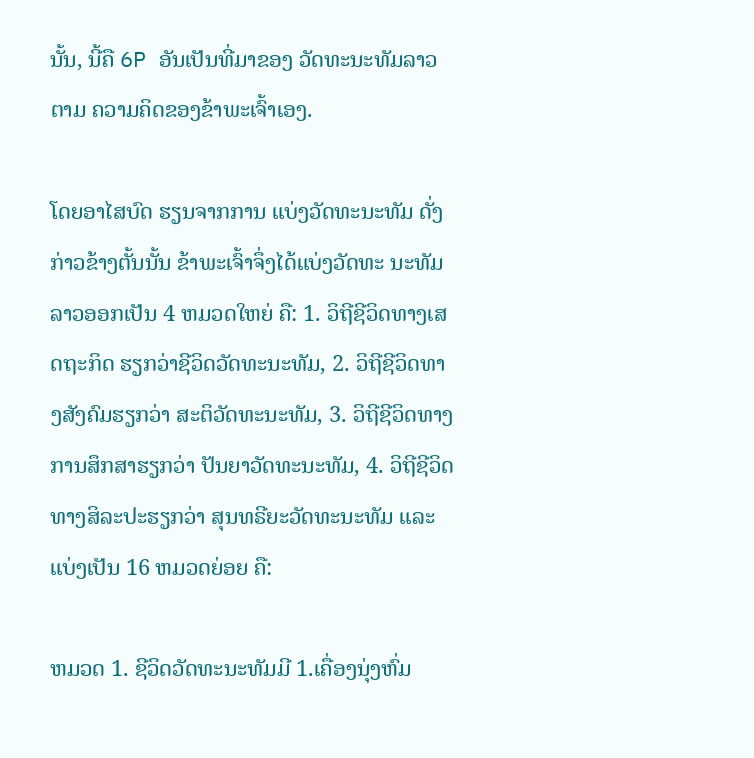ນັ້ນ, ນີ້ຄື 6P ອັນເປັນທີ່ມາຂອງ ວັດທະນະທັມລາວຕາມ ຄວາມຄິດຂອງຂ້າພະເຈົ້າເອງ.

ໂດຍອາໄສບົດ ຮຽນຈາກການ ແບ່ງວັດທະນະທັມ ດັ່ງກ່າວຂ້າງຕັ້ນນັ້ນ ຂ້າພະເຈົ້າຈຶ່ງໄດ້ແບ່ງວັດທະ ນະທັມລາວອອກເປັນ 4 ຫມວດໃຫຍ່ ຄື: 1. ວິຖີຊີວິດທາງເສດຖະກິດ ຮຽກວ່າຊີວິດວັດທະນະທັມ, 2. ວິຖີຊີວິດທາງສັງຄົມຮຽກວ່າ ສະຕິວັດທະນະທັມ, 3. ວິຖີຊີວິດທາງການສຶກສາຮຽກວ່າ ປັນຍາວັດທະນະທັມ, 4. ວິຖີຊີວິດທາງສິລະປະຮຽກວ່າ ສຸນທຣີຍະວັດທະນະທັມ ແລະແບ່ງເປັນ 16 ຫມວດຍ່ອຍ ຄື:

ຫມວດ 1. ຊີວິດວັດທະນະທັມມີ 1.ເຄື່ອງນຸ່ງຫົ່ມ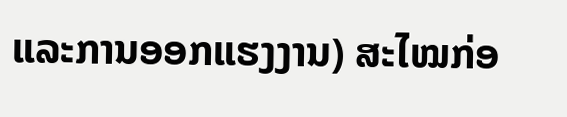ແລະການອອກແຮງງານ) ສະໄໝກ່ອ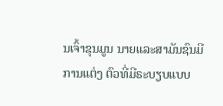ນເຈົ້າຂຸນມູນ ນາຍແລະສາມັນຊົນມີການແຕ່ງ ຕົວທີ່ມີຣະບຽບແບບ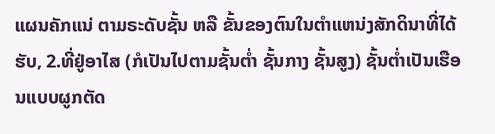ແຜນຄັກແນ່ ຕາມຣະດັບຊັ້ນ ຫລື ຂັ້ນຂອງຕົນໃນຕຳແຫນ່ງສັກດິນາທີ່ໄດ້ຮັບ, 2.ທີ່ຢູ່ອາໄສ (ກໍເປັນໄປຕາມຊັ້ນຕ່ຳ ຊັ້ນກາງ ຊັ້ນສູງ) ຊັ້ນຕ່ຳເປັນເຮືອນແບບຜູກຕັດ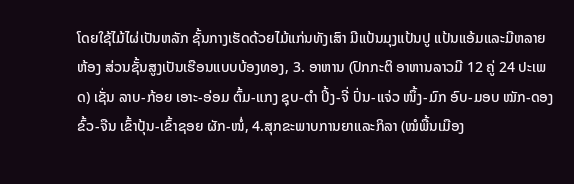ໂດຍໃຊ້ໄມ້ໄຜ່ເປັນຫລັກ ຊັ້ນກາງເຮັດດ້ວຍໄມ້ແກ່ນທັງເສົາ ມີແປ້ນມຸງແປ້ນປູ ແປ້ນແອ້ມແລະມີຫລາຍຫ້ອງ ສ່ວນຊັ້ນສູງເປັນເຮືອນແບບບ້ອງທອງ, 3. ອາຫານ (ປົກກະຕິ ອາຫານລາວມີ 12 ຄູ່ 24 ປະເພດ) ເຊັ່ນ ລາບ-ກ້ອຍ ເອາະ-ອ່ອມ ຕົ້ມ-ແກງ ຊຸບ-ຕຳ ປິ້ງ-ຈີ່ ປົ່ນ-ແຈ່ວ ໜຶ້ງ-ມົກ ອົບ-ມອບ ໝັກ-ດອງ ຂົ້ວ-ຈືນ ເຂົ້າປຸ້ນ-ເຂົ້າຊອຍ ຜັກ-ໜໍ່, 4.ສຸກຂະພາບການຍາແລະກິລາ (ໝໍພື້ນເມືອງ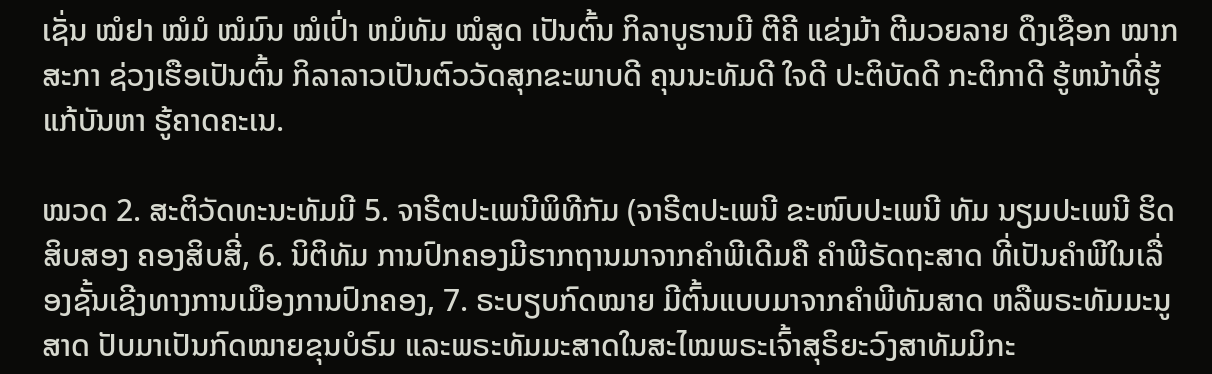ເຊັ່ນ ໝໍຢາ ໝໍມໍ ໝໍມົນ ໝໍເປົ່າ ຫມໍທັມ ໝໍສູດ ເປັນຕົ້ນ ກິລາບູຮານມີ ຕີຄີ ແຂ່ງມ້າ ຕີມວຍລາຍ ດຶງເຊືອກ ໝາກສະກາ ຊ່ວງເຮືອເປັນຕົ້ນ ກິລາລາວເປັນຕົວວັດສຸກຂະພາບດີ ຄຸນນະທັມດີ ໃຈດີ ປະຕິບັດດີ ກະຕິກາດີ ຮູ້ຫນ້າທີ່ຮູ້ແກ້ບັນຫາ ຮູ້ຄາດຄະເນ.

ໝວດ 2. ສະຕິວັດທະນະທັມມີ 5. ຈາຣີຕປະເພນີພິທີກັມ (ຈາຣີຕປະເພນີ ຂະໜົບປະເພນີ ທັມ ນຽມປະເພນີ ຮິດສິບສອງ ຄອງສິບສີ່, 6. ນິຕິທັມ ການປົກຄອງມີຮາກຖານມາຈາກຄຳພີເດີມຄື ຄຳພີຣັດຖະສາດ ທີ່ເປັນຄຳພີໃນເລື່ອງຊັ້ນເຊີງທາງການເມືອງການປົກຄອງ, 7. ຣະບຽບກົດໝາຍ ມີຕົ້ນແບບມາຈາກຄຳພີທັມສາດ ຫລືພຣະທັມມະນູສາດ ປັບມາເປັນກົດໝາຍຂຸນບໍຣົມ ແລະພຣະທັມມະສາດໃນສະໄໝພຣະເຈົ້າສຸຣິຍະວົງສາທັມມິກະ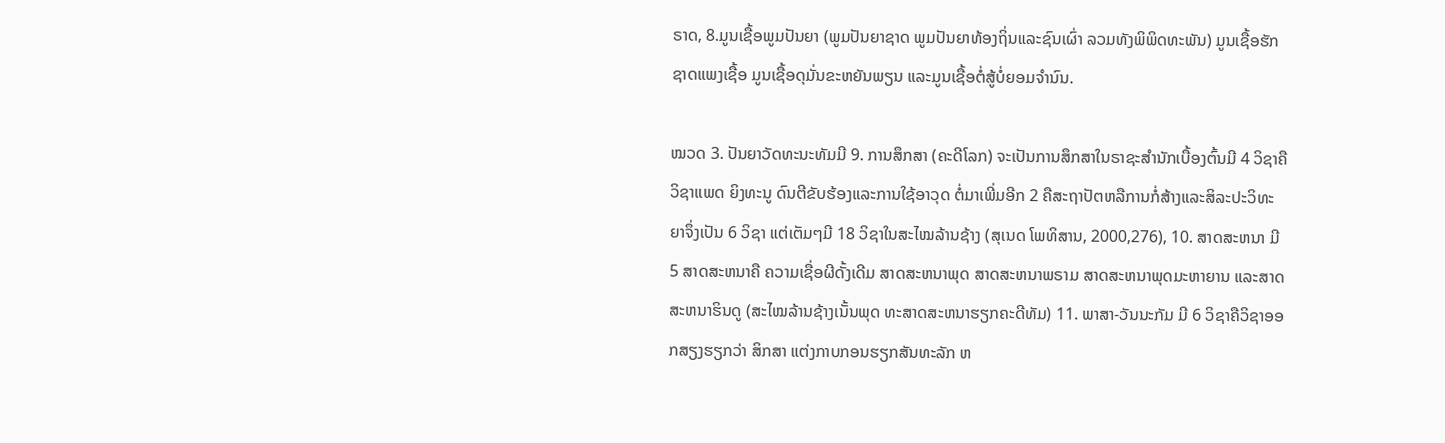ຣາດ, 8.ມູນເຊື້ອພູມປັນຍາ (ພູມປັນຍາຊາດ ພູມປັນຍາທ້ອງຖິ່ນແລະຊົນເຜົ່າ ລວມທັງພິພິດທະພັນ) ມູນເຊື້ອຮັກຊາດແພງເຊື້ອ ມູນເຊື້ອດຸມັ່ນຂະຫຍັນພຽນ ແລະມູນເຊື້ອຕໍ່ສູ້ບໍ່ຍອມຈຳນົນ.

ໝວດ 3. ປັນຍາວັດທະນະທັມມີ 9. ການສຶກສາ (ຄະດີໂລກ) ຈະເປັນການສຶກສາໃນຣາຊະສຳນັກເບື້ອງຕົ້ນມີ 4 ວິຊາຄື ວິຊາແພດ ຍິງທະນູ ດົນຕີຂັບຮ້ອງແລະການໃຊ້ອາວຸດ ຕໍ່ມາເພີ່ມອີກ 2 ຄືສະຖາປັຕຫລືການກໍ່ສ້າງແລະສິລະປະວິທະຍາຈຶ່ງເປັນ 6 ວິຊາ ແຕ່ເຕັມໆມີ 18 ວິຊາໃນສະໄໝລ້ານຊ້າງ (ສຸເນດ ໂພທິສານ, 2000,276), 10. ສາດສະຫນາ ມີ 5 ສາດສະຫນາຄື ຄວາມເຊື່ອຜີດັ້ງເດີມ ສາດສະຫນາພຸດ ສາດສະຫນາພຣາມ ສາດສະຫນາພຸດມະຫາຍານ ແລະສາດສະຫນາຮິນດູ (ສະໄໝລ້ານຊ້າງເນັ້ນພຸດ ທະສາດສະຫນາຮຽກຄະດີທັມ) 11. ພາສາ-ວັນນະກັມ ມີ 6 ວິຊາຄືວິຊາອອກສຽງຮຽກວ່າ ສິກສາ ແຕ່ງກາບກອນຮຽກສັນທະລັກ ຫ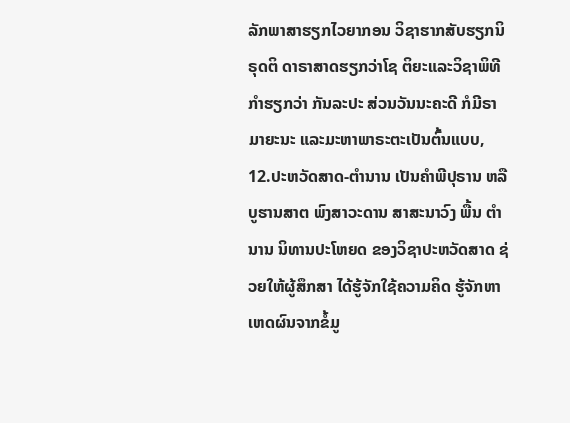ລັກພາສາຮຽກໄວຍາກອນ ວິຊາຮາກສັບຮຽກນິຣຸດຕິ ດາຣາສາດຮຽກວ່າໂຊ ຕິຍະແລະວິຊາພິທີກຳຮຽກວ່າ ກັນລະປະ ສ່ວນວັນນະຄະດີ ກໍມີຣາມາຍະນະ ແລະມະຫາພາຣະຕະເປັນຕົ້ນແບບ, 12.ປະຫວັດສາດ-ຕຳນານ ເປັນຄຳພີປຸຣານ ຫລືບູຮານສາຕ ພົງສາວະດານ ສາສະນາວົງ ພື້ນ ຕຳນານ ນິທານປະໂຫຍດ ຂອງວິຊາປະຫວັດສາດ ຊ່ວຍໃຫ້ຜູ້ສຶກສາ ໄດ້ຮູ້ຈັກໃຊ້ຄວາມຄິດ ຮູ້ຈັກຫາເຫດຜົນຈາກຂໍ້ມູ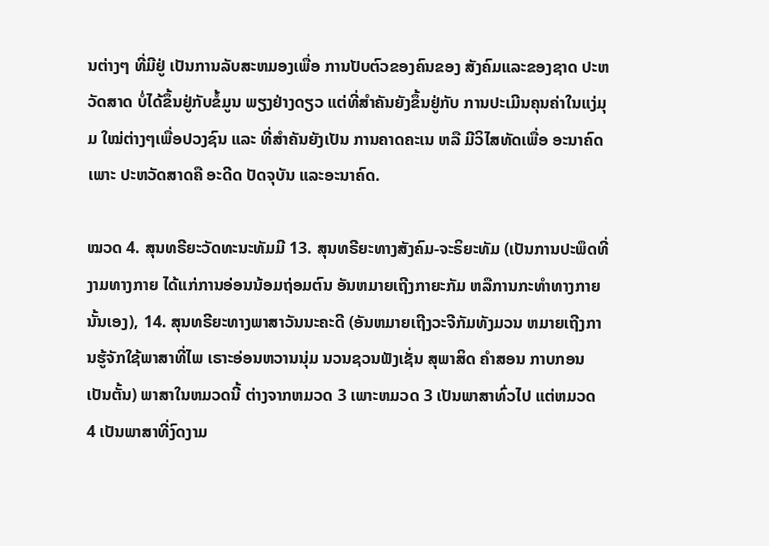ນຕ່າງໆ ທີ່ມີຢູ່ ເປັນການລັບສະຫມອງເພື່ອ ການປັບຕົວຂອງຄົນຂອງ ສັງຄົມແລະຂອງຊາດ ປະຫວັດສາດ ບໍ່ໄດ້ຂຶ້ນຢູ່ກັບຂໍ້ມູນ ພຽງຢ່າງດຽວ ແຕ່ທີ່ສຳຄັນຍັງຂຶ້ນຢູ່ກັບ ການປະເມີນຄຸນຄ່າໃນແງ່ມຸມ ໃໝ່ຕ່າງໆເພື່ອປວງຊົນ ແລະ ທີ່ສຳຄັນຍັງເປັນ ການຄາດຄະເນ ຫລື ມີວິໄສທັດເພື່ອ ອະນາຄົດເພາະ ປະຫວັດສາດຄື ອະດີດ ປັດຈຸບັນ ແລະອະນາຄົດ.

ໝວດ 4. ສຸນທຣີຍະວັດທະນະທັມມີ 13. ສຸນທຣີຍະທາງສັງຄົມ-ຈະຣິຍະທັມ (ເປັນການປະພຶດທີ່ງາມທາງກາຍ ໄດ້ແກ່ການອ່ອນນ້ອມຖ່ອມຕົນ ອັນຫມາຍເຖີງກາຍະກັມ ຫລືການກະທຳທາງກາຍນັ້ນເອງ), 14. ສຸນທຣີຍະທາງພາສາວັນນະຄະດີ (ອັນຫມາຍເຖີງວະຈີກັມທັງມວນ ຫມາຍເຖີງການຮູ້ຈັກໃຊ້ພາສາທີ່ໄພ ເຣາະອ່ອນຫວານນຸ່ມ ນວນຊວນຟັງເຊັ່ນ ສຸພາສິດ ຄຳສອນ ກາບກອນເປັນຕັ້ນ) ພາສາໃນຫມວດນີ້ ຕ່າງຈາກຫມວດ 3 ເພາະຫມວດ 3 ເປັນພາສາທົ່ວໄປ ແຕ່ຫມວດ 4 ເປັນພາສາທີ່ງົດງາມ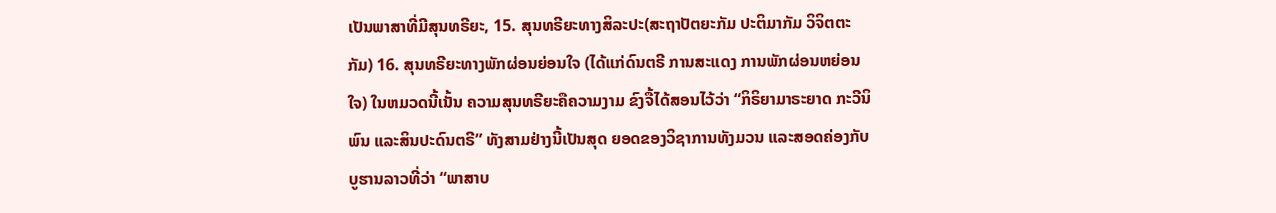ເປັນພາສາທີ່ມີສຸນທຣີຍະ, 15. ສຸນທຣີຍະທາງສິລະປະ(ສະຖາປັຕຍະກັມ ປະຕິມາກັມ ວິຈິຕຕະກັມ) 16. ສຸນທຣີຍະທາງພັກຜ່ອນຍ່ອນໃຈ (ໄດ້ແກ່ດົນຕຣີ ການສະແດງ ການພັກຜ່ອນຫຍ່ອນໃຈ) ໃນຫມວດນີ້ເນັ້ນ ຄວາມສຸນທຣີຍະຄືຄວາມງາມ ຂົງຈື້ໄດ້ສອນໄວ້ວ່າ “ກິຣິຍາມາຣະຍາດ ກະວີນິພົນ ແລະສິນປະດົນຕຣີ” ທັງສາມຢ່າງນີ້ເປັນສຸດ ຍອດຂອງວິຊາການທັງມວນ ແລະສອດຄ່ອງກັບບູຮານລາວທີ່ວ່າ “ພາສາບ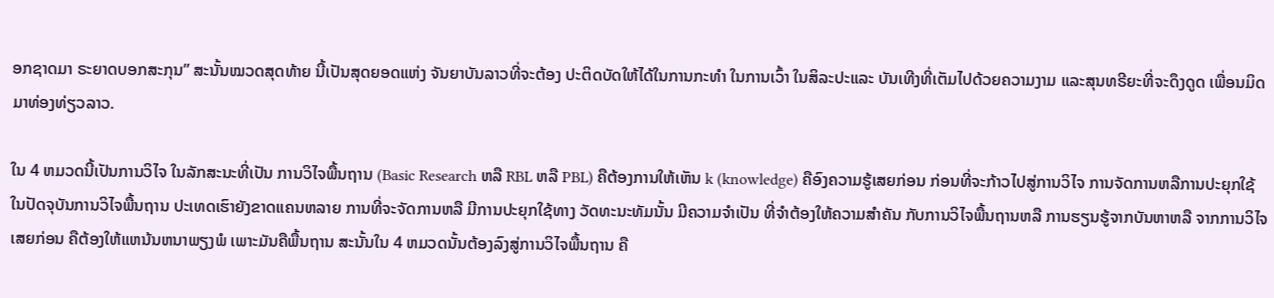ອກຊາດມາ ຣະຍາດບອກສະກຸນ” ສະນັ້ນໝວດສຸດທ້າຍ ນີ້ເປັນສຸດຍອດແຫ່ງ ຈັນຍາບັນລາວທີ່ຈະຕ້ອງ ປະຕິດບັດໃຫ້ໄດ້ໃນການກະທຳ ໃນການເວົ້າ ໃນສິລະປະແລະ ບັນເທີງທີ່ເຕັມໄປດ້ວຍຄວາມງາມ ແລະສຸນທຣີຍະທີ່ຈະດຶງດູດ ເພື່ອນມິດມາທ່ອງທ່ຽວລາວ.

ໃນ 4 ຫມວດນີ້ເປັນການວິໄຈ ໃນລັກສະນະທີ່ເປັນ ການວິໄຈພື້ນຖານ (Basic Research ຫລື RBL ຫລື PBL) ຄືຕ້ອງການໃຫ້ເຫັນ k (knowledge) ຄືອົງຄວາມຮູ້ເສຍກ່ອນ ກ່ອນທີ່ຈະກ້າວໄປສູ່ການວິໄຈ ການຈັດການຫລືການປະຍຸກໃຊ້ ໃນປັດຈຸບັນການວິໄຈພື້ນຖານ ປະເທດເຮົາຍັງຂາດແຄນຫລາຍ ການທີ່ຈະຈັດການຫລື ມີການປະຍຸກໃຊ້ທາງ ວັດທະນະທັມນັ້ນ ມີຄວາມຈຳເປັນ ທີ່ຈຳຕ້ອງໃຫ້ຄວາມສຳຄັນ ກັບການວິໄຈພື້ນຖານຫລື ການຮຽນຮູ້ຈາກບັນຫາຫລື ຈາກການວິໄຈເສຍກ່ອນ ຄືຕ້ອງໃຫ້ແຫນ້ນຫນາພຽງພໍ ເພາະມັນຄືພື້ນຖານ ສະນັ້ນໃນ 4 ຫມວດນັ້ນຕ້ອງລົງສູ່ການວິໄຈພື້ນຖານ ຄື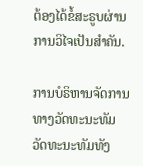ຕ້ອງໄດ້ຂໍ້ສະຣູບຜ່ານການວິໄຈເປັນສຳຄັນ.

ການບໍຣິຫານຈັດການທາງວັດທະນະທັມ ວັດທະນະທັມທັງ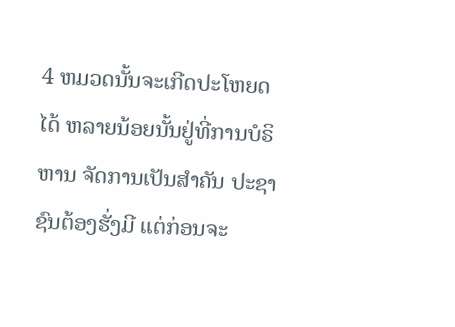4 ຫມວດນັ້ນຈະເກີດປະໂຫຍດໄດ້ ຫລາຍນ້ອຍນັ້ນຢູ່ທີ່ການບໍຣິຫານ ຈັດການເປັນສຳຄັນ ປະຊາຊົນຕ້ອງຮັ່ງມີ ແຕ່ກ່ອນຈະ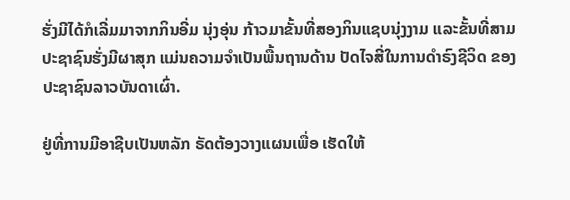ຮັ່ງມີໄດ້ກໍເລີ່ມມາຈາກກິນອີ່ມ ນຸ່ງອຸ່ນ ກ້າວມາຂັ້ນທີ່ສອງກິນແຊບນຸ່ງງາມ ແລະຂັ້ນທີ່ສາມ ປະຊາຊົນຮັ່ງມີຜາສຸກ ແມ່ນຄວາມຈຳເປັນພື້ນຖານດ້ານ ປັດໄຈສີ່ໃນການດຳຣົງຊີວິດ ຂອງປະຊາຊົນລາວບັນດາເຜົ່າ.

ຢູ່ທີ່ການມີອາຊີບເປັນຫລັກ ຣັດຕ້ອງວາງແຜນເພື່ອ ເຮັດໃຫ້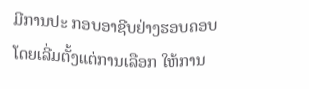ມີການປະ ກອບອາຊີບຢ່າງຮອບຄອບ ໂດຍເລີ່ມຕັ້ງແຕ່ການເລືອກ ໃຫ້ການ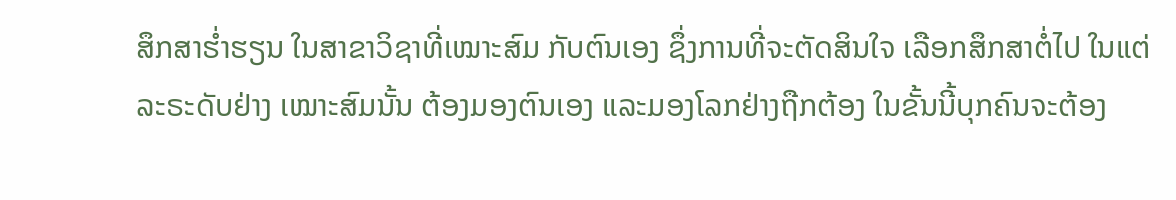ສຶກສາຮ່ຳຮຽນ ໃນສາຂາວິຊາທີ່ເໝາະສົມ ກັບຕົນເອງ ຊຶ່ງການທີ່ຈະຕັດສິນໃຈ ເລືອກສຶກສາຕໍ່ໄປ ໃນແຕ່ລະຣະດັບຢ່າງ ເໝາະສົມນັ້ນ ຕ້ອງມອງຕົນເອງ ແລະມອງໂລກຢ່າງຖືກຕ້ອງ ໃນຂັ້ນນີ້ບຸກຄົນຈະຕ້ອງ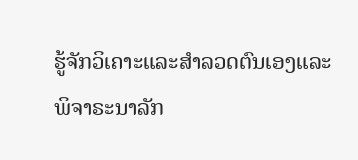ຮູ້ຈັກວິເຄາະແລະສຳລວດຕົນເອງແລະ ພິຈາຣະນາລັກ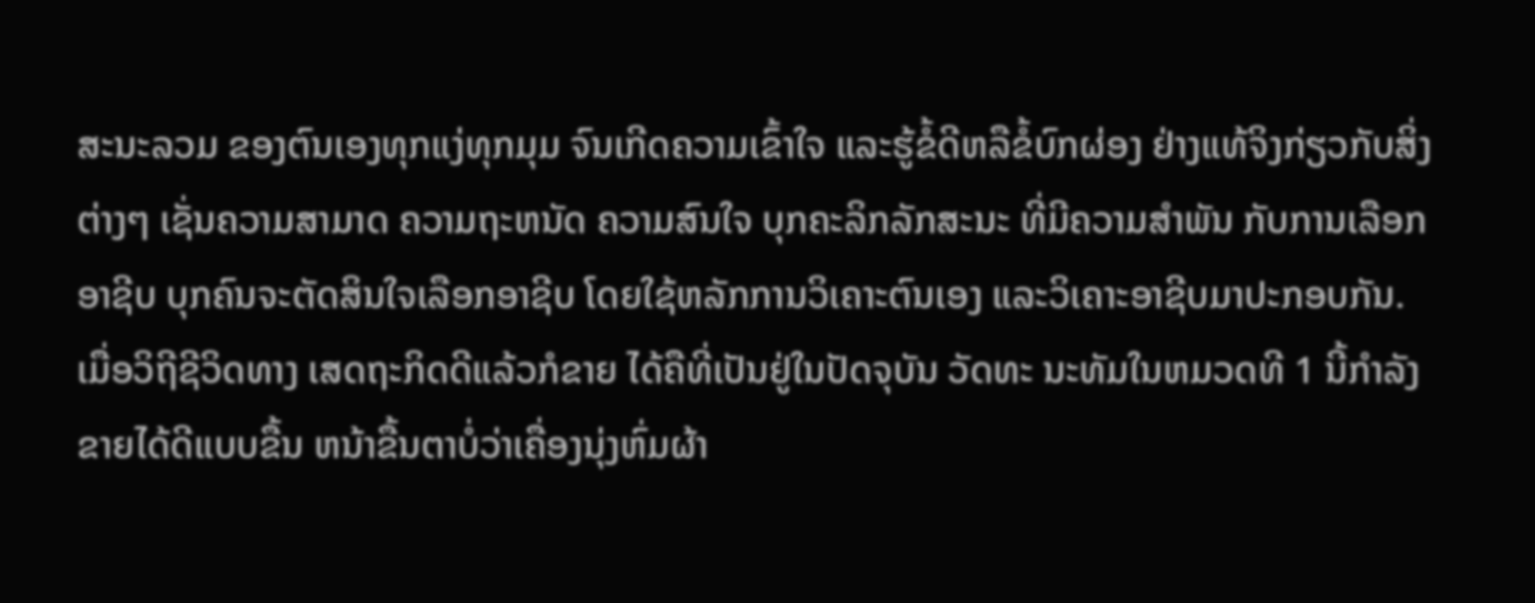ສະນະລວມ ຂອງຕົນເອງທຸກແງ່ທຸກມຸມ ຈົນເກີດຄວາມເຂົ້າໃຈ ແລະຮູ້ຂໍ້ດີຫລືຂໍ້ບົກຜ່ອງ ຢ່າງແທ້ຈິງກ່ຽວກັບສິ່ງຕ່າງໆ ເຊັ່ນຄວາມສາມາດ ຄວາມຖະຫນັດ ຄວາມສົນໃຈ ບຸກຄະລິກລັກສະນະ ທີ່ມີຄວາມສຳພັນ ກັບການເລືອກອາຊີບ ບຸກຄົນຈະຕັດສິນໃຈເລືອກອາຊີບ ໂດຍໃຊ້ຫລັກການວິເຄາະຕົນເອງ ແລະວິເຄາະອາຊີບມາປະກອບກັນ. ເມື່ອວິຖີຊີວິດທາງ ເສດຖະກິດດີແລ້ວກໍຂາຍ ໄດ້ຄືທີ່ເປັນຢູ່ໃນປັດຈຸບັນ ວັດທະ ນະທັມໃນຫມວດທີ 1 ນີ້ກຳລັງຂາຍໄດ້ດີແບບຂື້ນ ຫນ້າຂື້ນຕາບໍ່ວ່າເຄື່ອງນຸ່ງຫົ່ມຜ້າ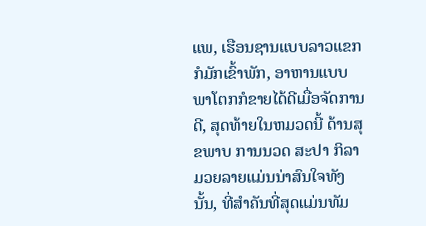ແພ, ເຮືອນຊານແບບລາວແຂກກໍມັກເຂົ້າພັກ, ອາຫານແບບພາໂຕກກໍຂາຍໄດ້ດີເມື່ອຈັດການດີ, ສຸດທ້າຍໃນຫມວດນີ້ ດ້ານສຸຂພາບ ການນວດ ສະປາ ກິລາ ມວຍລາຍແມ່ນນ່າສົນໃຈທັງນັ້ນ, ທີ່ສຳຄັນທີ່ສຸດແມ່ນທັມ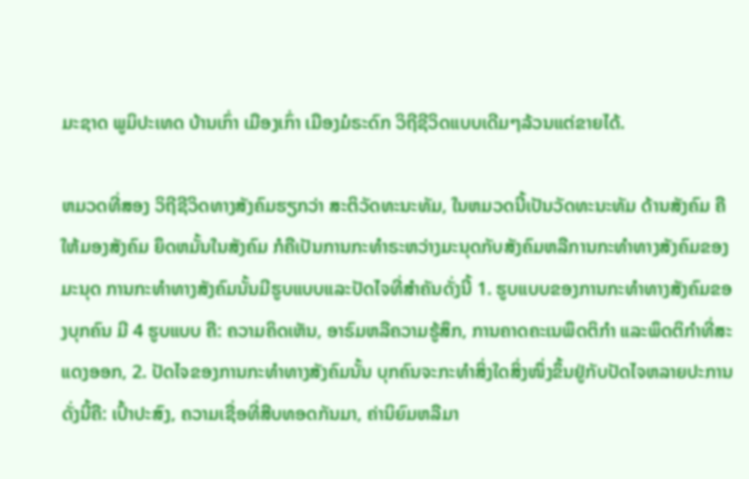ມະຊາດ ພູມິປະເທດ ບ້ານເກົ່າ ເມືອງເກົ່າ ເມືອງມໍຣະດົກ ວິຖີຊີວິດແບບເດີມໆລ້ວນແຕ່ຂາຍໄດ້.

ຫມວດທີ່ສອງ ວິຖີຊີວິດທາງສັງຄົມຮຽກວ່າ ສະຕິວັດທະນະທັມ, ໃນຫມວດນີ້ເປັນວັດທະນະທັມ ດ້ານສັງຄົມ ຄືໃຫ້ມອງສັງຄົມ ຍຶດຫມັ້ນໃນສັງຄົມ ກໍຄືເປັນການກະທຳຣະຫວ່າງມະນຸດກັບສັງຄົມຫລືການກະທຳທາງສັງຄົມຂອງມະນຸດ ການກະທຳທາງສັງຄົມນັ້ນມີຮູບແບບແລະປັດໄຈທີ່ສຳຄັນດັ່ງນີ້ 1. ຮູບແບບຂອງການກະທຳທາງສັງຄົມຂອງບຸກຄົນ ມີ 4 ຮູບແບບ ຄື: ຄວາມຄິດເຫັນ, ອາຣົມຫລືຄວາມຮູ້ສຶກ, ການຄາດຄະເນພຶດຕິກຳ ແລະພຶດຕິກຳທີ່ສະແດງອອກ, 2. ປັດໄຈຂອງການກະທຳທາງສັງຄົມນັ້ນ ບຸກຄົນຈະກະທຳສິ່ງໃດສິ່ງໜຶ່ງຂຶ້ນຢູ່ກັບປັດໄຈຫລາຍປະການ ດັ່ງນີ້ຄື: ເປົ້າປະສົງ, ຄວາມເຊື່ອທີ່ສືບທອດກັນມາ, ຄ່ານິຍົມຫລືມາ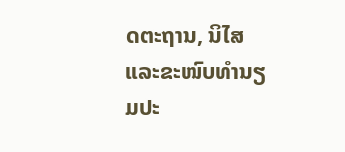ດຕະຖານ, ນິໄສແລະຂະໜົບທຳນຽມປະ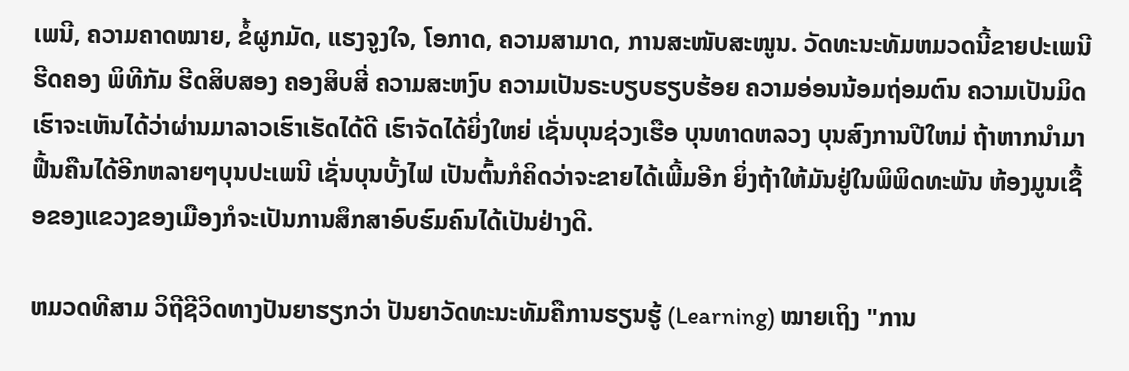ເພນີ, ຄວາມຄາດໝາຍ, ຂໍ້ຜູກມັດ, ແຮງຈູງໃຈ, ໂອກາດ, ຄວາມສາມາດ, ການສະໜັບສະໜູນ. ວັດທະນະທັມຫມວດນີ້ຂາຍປະເພນີ ຮີດຄອງ ພິທີກັມ ຮີດສິບສອງ ຄອງສິບສີ່ ຄວາມສະຫງົບ ຄວາມເປັນຣະບຽບຮຽບຮ້ອຍ ຄວາມອ່ອນນ້ອມຖ່ອມຕົນ ຄວາມເປັນມິດ ເຮົາຈະເຫັນໄດ້ວ່າຜ່ານມາລາວເຮົາເຮັດໄດ້ດີ ເຮົາຈັດໄດ້ຍິ່ງໃຫຍ່ ເຊັ່ນບຸນຊ່ວງເຮືອ ບຸນທາດຫລວງ ບຸນສົງການປີໃຫມ່ ຖ້າຫາກນຳມາຟື້ນຄືນໄດ້ອີກຫລາຍໆບຸນປະເພນີ ເຊັ່ນບຸນບັ້ງໄຟ ເປັນຕົ້ນກໍຄິດວ່າຈະຂາຍໄດ້ເພີ້ມອີກ ຍິ່ງຖ້າໃຫ້ມັນຢູ່ໃນພິພິດທະພັນ ຫ້ອງມູນເຊື້ອຂອງແຂວງຂອງເມືອງກໍຈະເປັນການສຶກສາອົບຮົມຄົນໄດ້ເປັນຢ່າງດີ.

ຫມວດທີສາມ ວິຖີຊີວິດທາງປັນຍາຮຽກວ່າ ປັນຍາວັດທະນະທັມຄືການຮຽນຮູ້ (Learning) ໝາຍເຖິງ "ການ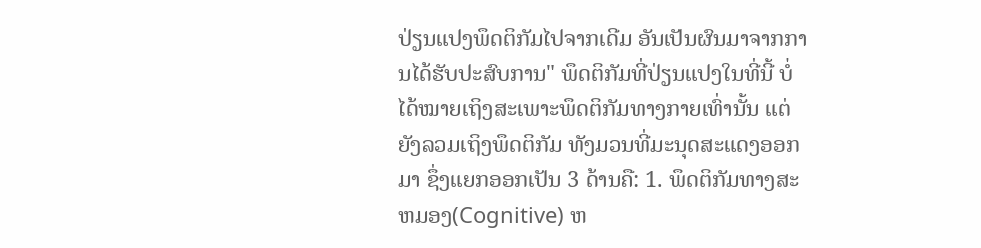ປ່ຽນແປງພຶດຕິກັມໄປຈາກເດີມ ອັນເປັນຜົນມາຈາກການໄດ້ຮັບປະສົບການ" ພຶດຕິກັມທີ່ປ່ຽນແປງໃນທີ່ນີ້ ບໍ່ໄດ້ໝາຍເຖິງສະເພາະພຶດຕິກັມທາງກາຍເທົ່ານັ້ນ ແຕ່ຍັງລວມເຖິງພຶດຕິກັມ ທັງມວນທີ່ມະນຸດສະແດງອອກມາ ຊຶ່ງແຍກອອກເປັນ 3 ດ້ານຄື: 1. ພຶດຕິກັມທາງສະຫມອງ(Cognitive) ຫ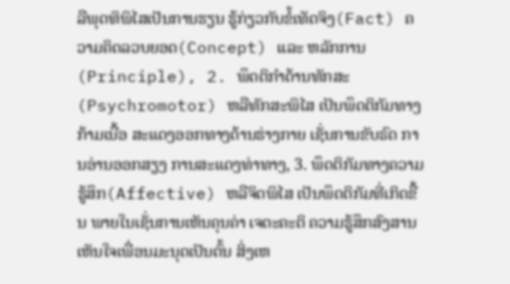ລືພຸດທິພິໄສເປັນການຮຽນ ຮູ້ກ່ຽວກັບຂໍ້ເທັດຈິງ(Fact) ຄວາມຄິດລວບຍອດ(Concept) ແລະ ຫລັກການ(Principle), 2. ພຶດຕິກຳດ້ານທັກສະ(Psychromotor) ຫລືທັກສະພິໄສ ເປັນພຶດຕິກັມທາງກ້າມເນື້ອ ສະແດງອອກທາງດ້ານຮ່າງກາຍ ເຊັ່ນການຂັບຣົດ ການອ່ານອອກສຽງ ການສະແດງທ່າທາງ, 3. ພຶດຕິກັມທາງຄວາມຮູ້ສຶກ(Affective) ຫລືຈິດພິໄສ ເປັນພຶດຕິກັມທີ່ເກິດຂື້ນ ພາຍໃນເຊັ່ນການເຫັນຄຸນຄ່າ ເຈຕະຄະຕິ ຄວາມຮູ້ສຶກສົງສານ ເຫັນໃຈເພື່ອນມະນຸດເປັນຕົ້ນ ສິ່ງເຫ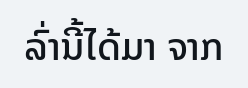ລົ່ານີ້ໄດ້ມາ ຈາກ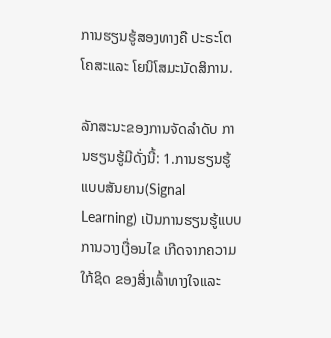ການຮຽນຮູ້ສອງທາງຄື ປະຣະໂຕໂຄສະແລະ ໂຍນິໂສມະນັດສິການ.

ລັກສະນະຂອງການຈັດລຳດັບ ການຮຽນຮູ້ມີດັ່ງນີ້: 1.ການຮຽນຮູ້ແບບສັນຍານ(Signal Learning) ເປັນການຮຽນຮູ້ແບບການວາງເງື່ອນໄຂ ເກີດຈາກຄວາມໃກ້ຊິດ ຂອງສິ່ງເລົ້າທາງໃຈແລະ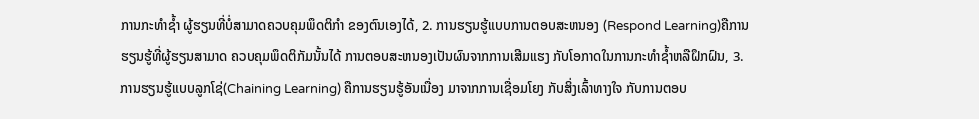ການກະທຳຊ້ຳ ຜູ້ຮຽນທີ່ບໍ່ສາມາດຄວບຄຸມພຶດຕິກຳ ຂອງຕົນເອງໄດ້, 2. ການຮຽນຮູ້ແບບການຕອບສະຫນອງ (Respond Learning)ຄືການຮຽນຮູ້ທີ່ຜູ້ຮຽນສາມາດ ຄວບຄຸມພຶດຕິກັມນັ້ນໄດ້ ການຕອບສະຫນອງເປັນຜົນຈາກການເສີມແຮງ ກັບໂອກາດໃນການກະທຳຊ້ຳຫລືຝຶກຝົນ, 3. ການຮຽນຮູ້ແບບລູກໂຊ່(Chaining Learning) ຄືການຮຽນຮູ້ອັນເນື່ອງ ມາຈາກການເຊື່ອມໂຍງ ກັບສິ່ງເລົ້າທາງໃຈ ກັບການຕອບ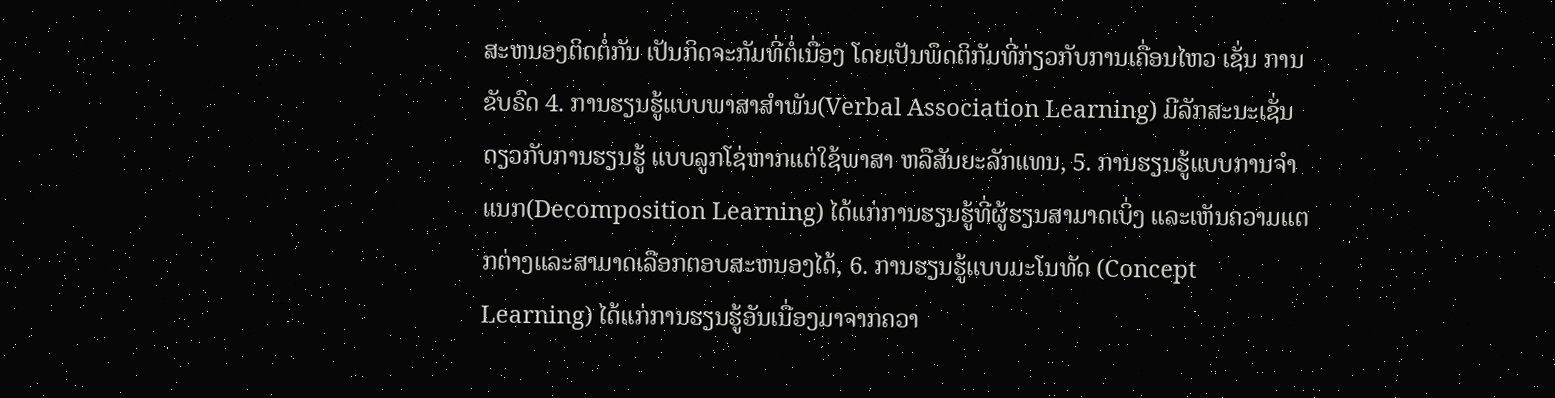ສະຫນອງຕິດຕໍ່ກັນ ເປັນກິດຈະກັມທີ່ຕໍ່ເນື່ອງ ໂດຍເປັນພຶດຕິກັມທີ່ກ່ຽວກັບການເຄື່ອນໄຫວ ເຊັ່ນ ການຂັບຣົດ 4. ການຮຽນຮູ້ແບບພາສາສຳພັນ(Verbal Association Learning) ມີລັກສະນະເຊັ່ນດຽວກັບການຮຽນຮູ້ ແບບລູກໂຊ່ຫາກແຕ່ໃຊ້ພາສາ ຫລືສັນຍະລັກແທນ, 5. ການຮຽນຮູ້ແບບການຈຳແນກ(Decomposition Learning) ໄດ້ແກ່ການຮຽນຮູ້ທີ່ຜູ້ຮຽນສາມາດເບິ່ງ ແລະເຫັນຄວາມແຕກຕ່າງແລະສາມາດເລືອກຕອບສະຫນອງໄດ້, 6. ການຮຽນຮູ້ແບບມະໂນທັດ (Concept Learning) ໄດ້ແກ່ການຮຽນຮູ້ອັນເນື່ອງມາຈາກຄວາ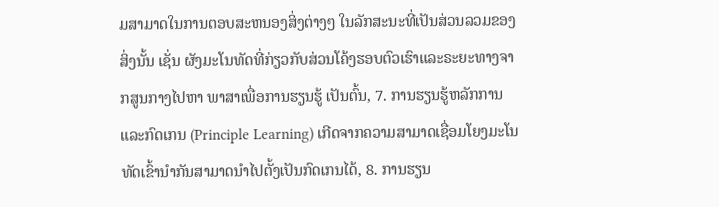ມສາມາດໃນການຕອບສະຫນອງສິ່ງຕ່າງໆ ໃນລັກສະນະທີ່ເປັນສ່ວນລວມຂອງສິ່ງນັ້ນ ເຊັ່ນ ຜັງມະໂນທັດທີ່ກ່ຽວກັບສ່ວນໂຄ້ງຮອບຕົວເຮົາແລະຣະຍະທາງຈາກສູນກາງໄປຫາ ພາສາເພື່ອການຮຽນຮູ້ ເປັນຕົ້ນ, 7. ການຮຽນຮູ້ຫລັກການແລະກົດເກນ (Principle Learning) ເກີດຈາກຄວາມສາມາດເຊື່ອມໂຍງມະໂນທັດເຂົ້ານຳກັນສາມາດນຳໄປຕັ້ງເປັນກົດເກນໄດ້, 8. ການຮຽນ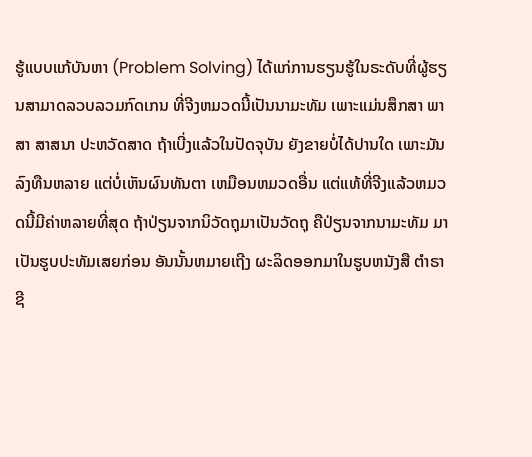ຮູ້ແບບແກ້ບັນຫາ (Problem Solving) ໄດ້ແກ່ການຮຽນຮູ້ໃນຣະດັບທີ່ຜູ້ຮຽນສາມາດລວບລວມກົດເກນ ທີ່ຈີງຫມວດນີ້ເປັນນາມະທັມ ເພາະແມ່ນສຶກສາ ພາສາ ສາສນາ ປະຫວັດສາດ ຖ້າເບີ່ງແລ້ວໃນປັດຈຸບັນ ຍັງຂາຍບໍ່ໄດ້ປານໃດ ເພາະມັນລົງທືນຫລາຍ ແຕ່ບໍ່ເຫັນຜົນທັນຕາ ເຫມືອນຫມວດອື່ນ ແຕ່ແທ້ທີ່ຈີງແລ້ວຫມວດນີ້ມີຄ່າຫລາຍທີ່ສຸດ ຖ້າປ່ຽນຈາກນິວັດຖຸມາເປັນວັດຖຸ ຄືປ່ຽນຈາກນາມະທັມ ມາເປັນຮູບປະທັມເສຍກ່ອນ ອັນນັ້ນຫມາຍເຖີງ ຜະລິດອອກມາໃນຮູບຫນັງສື ຕຳຣາ ຊີ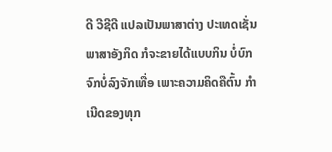ດີ ວີຊີດີ ແປລເປັນພາສາຕ່າງ ປະເທດເຊັ່ນພາສາອັງກິດ ກໍຈະຂາຍໄດ້ແບບກິນ ບໍ່ບົກຈົກບໍ່ລົງຈັກເທື່ອ ເພາະຄວາມຄິດຄືຕົ້ນ ກຳເນີດຂອງທຸກ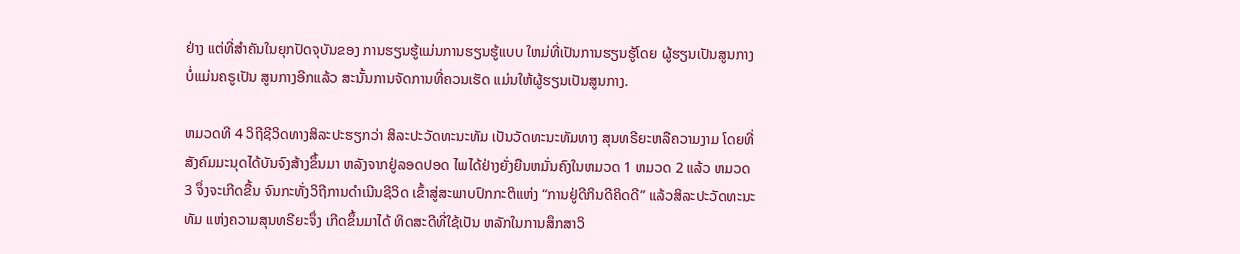ຢ່າງ ແຕ່ທີ່ສຳຄັນໃນຍຸກປັດຈຸບັນຂອງ ການຮຽນຮູ້ແມ່ນການຮຽນຮູ້ແບບ ໃຫມ່ທີ່ເປັນການຮຽນຮູ້ໂດຍ ຜູ້ຮຽນເປັນສູນກາງ ບໍ່ແມ່ນຄຣູເປັນ ສູນກາງອີກແລ້ວ ສະນັ້ນການຈັດການທີ່ຄວນເຮັດ ແມ່ນໃຫ້ຜູ້ຮຽນເປັນສູນກາງ.

ຫມວດທີ 4 ວິຖີຊີວິດທາງສິລະປະຮຽກວ່າ ສິລະປະວັດທະນະທັມ ເປັນວັດທະນະທັມທາງ ສຸນທຣີຍະຫລືຄວາມງາມ ໂດຍທີ່ສັງຄົມມະນຸດໄດ້ບັນຈົງສ້າງຂຶ້ນມາ ຫລັງຈາກຢູ່ລອດປອດ ໄພໄດ້ຢ່າງຍັ່ງຍືນຫມັ່ນຄົງໃນຫມວດ 1 ຫມວດ 2 ແລ້ວ ຫມວດ 3 ຈຶ່ງຈະເກີດຂື້ນ ຈົນກະທັ່ງວິຖີການດຳເນີນຊີວິດ ເຂົ້າສູ່ສະພາບປົກກະຕິແຫ່ງ “ການຢູ່ດີກິນດີຄິດດີ” ແລ້ວສິລະປະວັດທະນະທັມ ແຫ່ງຄວາມສຸນທຣີຍະຈຶ່ງ ເກີດຂຶ້ນມາໄດ້ ທິດສະດີທີ່ໃຊ້ເປັນ ຫລັກໃນການສຶກສາວິ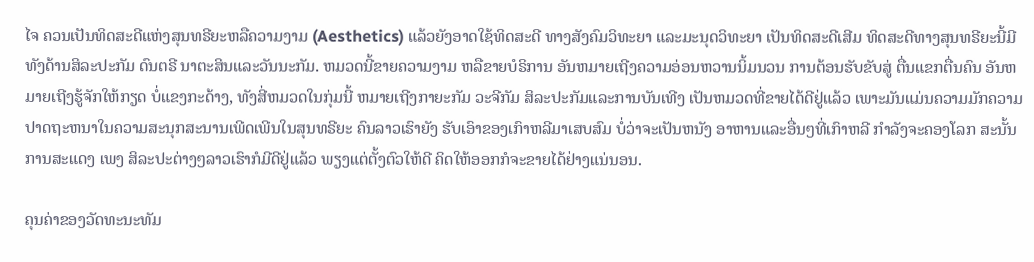ໄຈ ຄວນເປັນທິດສະດີແຫ່ງສຸນທຣີຍະຫລືຄວາມງາມ (Aesthetics) ແລ້ວຍັງອາດໃຊ້ທິດສະດີ ທາງສັງຄົມວິທະຍາ ແລະມະນຸດວິທະຍາ ເປັນທິດສະດີເສີມ ທິດສະດີທາງສຸນທຣີຍະນີ້ມີ ທັງດ້ານສິລະປະກັມ ດົນຕຣີ ນາຕະສິນແລະວັນນະກັມ. ຫມວດນີ້ຂາຍຄວາມງາມ ຫລືຂາຍບໍຣິການ ອັນຫມາຍເຖີງຄວາມອ່ອນຫວານນິ້ມນວນ ການຕ້ອນຮັບຂັບສູ່ ຕື່ນແຂກຕື່ນຄົນ ອັນຫມາຍເຖີງຮູ້ຈັກໃຫ້ກຽດ ບໍ່ແຂງກະດ້າງ, ທັງສີ່ຫມວດໃນກຸ່ມນີ້ ຫມາຍເຖີງກາຍະກັມ ວະຈີກັມ ສິລະປະກັມແລະການບັນເທີງ ເປັນຫມວດທີ່ຂາຍໄດ້ດີຢູ່ແລ້ວ ເພາະມັນແມ່ນຄວາມມັກຄວາມປາດຖະຫນາໃນຄວາມສະນຸກສະນານເພີດເພີນໃນສຸນທຣີຍະ ຄົນລາວເຮົາຍັງ ຮັບເອົາຂອງເກົາຫລີມາເສບສົມ ບໍ່ວ່າຈະເປັນຫນັງ ອາຫານແລະອື່ນໆທີ່ເກົາຫລີ ກຳລັງຈະຄອງໂລກ ສະນັ້ນ ການສະແດງ ເພງ ສິລະປະຕ່າງໆລາວເຮົາກໍມີດີຢູ່ແລ້ວ ພຽງແຕ່ຕັ້ງຕົວໃຫ້ດີ ຄິດໃຫ້ອອກກໍຈະຂາຍໄດ້ຢ່າງແນ່ນອນ.

ຄຸນຄ່າຂອງວັດທະນະທັມ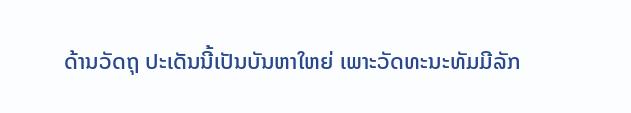ດ້ານວັດຖຸ ປະເດັນນີ້ເປັນບັນຫາໃຫຍ່ ເພາະວັດທະນະທັມມີລັກ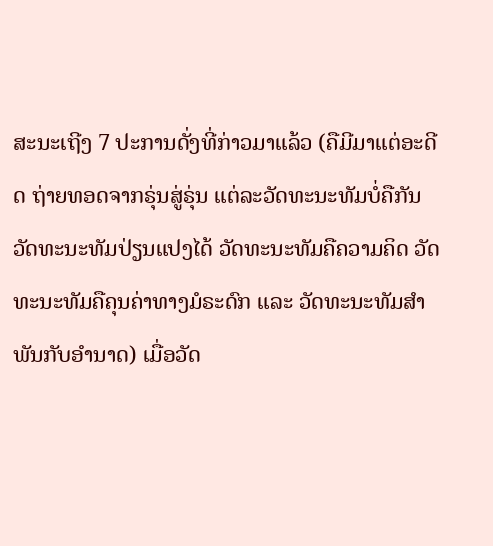ສະນະເຖີງ 7 ປະການດັ່ງທີ່ກ່າວມາແລ້ວ (ຄືມີມາແຕ່ອະດີດ ຖ່າຍທອດຈາກຣຸ່ນສູ່ຣຸ່ນ ແຕ່ລະວັດທະນະທັມບໍ່ຄືກັນ ວັດທະນະທັມປ່ຽນແປງໄດ້ ວັດທະນະທັມຄືຄວາມຄິດ ວັດທະນະທັມຄືຄຸນຄ່າທາງມໍຣະດົກ ແລະ ວັດທະນະທັມສຳພັນກັບອຳນາດ) ເມື່ອວັດ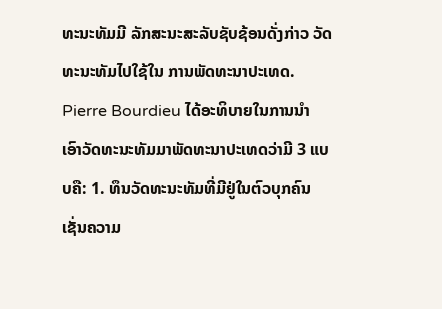ທະນະທັມມີ ລັກສະນະສະລັບຊັບຊ້ອນດັ່ງກ່າວ ວັດທະນະທັມໄປໃຊ້ໃນ ການພັດທະນາປະເທດ. Pierre Bourdieu ໄດ້ອະທິບາຍໃນການນຳ ເອົາວັດທະນະທັມມາພັດທະນາປະເທດວ່າມີ 3 ແບບຄື: 1. ທຶນວັດທະນະທັມທີ່ມີຢູ່ໃນຕົວບຸກຄົນ ເຊັ່ນຄວາມ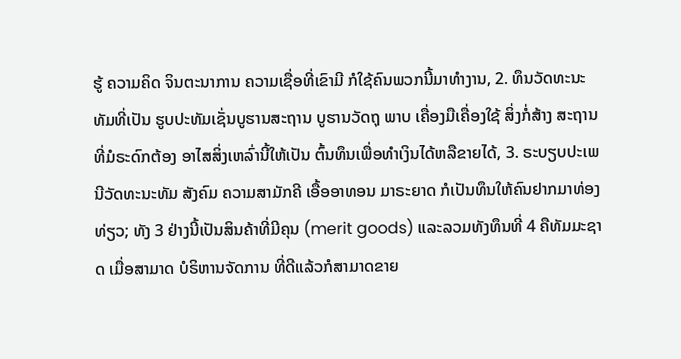ຮູ້ ຄວາມຄິດ ຈິນຕະນາການ ຄວາມເຊື່ອທີ່ເຂົາມີ ກໍໃຊ້ຄົນພວກນີ້ມາທຳງານ, 2. ທຶນວັດທະນະທັມທີ່ເປັນ ຮູບປະທັມເຊັ່ນບູຮານສະຖານ ບູຮານວັດຖຸ ພາບ ເຄື່ອງມືເຄື່ອງໃຊ້ ສິ່ງກໍ່ສ້າງ ສະຖານທີ່ມໍຣະດົກຕ້ອງ ອາໄສສິ່ງເຫລົ່ານີ້ໃຫ້ເປັນ ຕົ້ນທຶນເພື່ອທຳເງິນໄດ້ຫລືຂາຍໄດ້, 3. ຣະບຽບປະເພນີວັດທະນະທັມ ສັງຄົມ ຄວາມສາມັກຄີ ເອື້ອອາທອນ ມາຣະຍາດ ກໍເປັນທຶນໃຫ້ຄົນຢາກມາທ່ອງທ່ຽວ; ທັງ 3 ຢ່າງນີ້ເປັນສິນຄ້າທີ່ມີຄຸນ (merit goods) ແລະລວມທັງທຶນທີ່ 4 ຄືທັມມະຊາດ ເມື່ອສາມາດ ບໍຣິຫານຈັດການ ທີ່ດີແລ້ວກໍສາມາດຂາຍ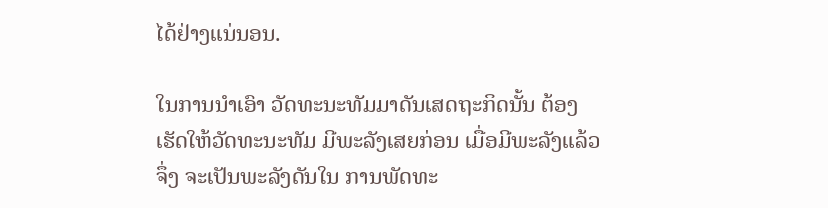ໄດ້ຢ່າງແນ່ນອນ.

ໃນການນຳເອົາ ວັດທະນະທັມມາດັນເສດຖະກິດນັ້ນ ຕ້ອງເຮັດໃຫ້ວັດທະນະທັມ ມີພະລັງເສຍກ່ອນ ເມື່ອມີພະລັງແລ້ວຈຶ່ງ ຈະເປັນພະລັງດັນໃນ ການພັດທະ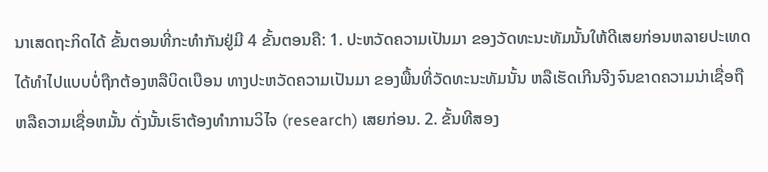ນາເສດຖະກິດໄດ້ ຂັ້ນຕອນທີ່ກະທຳກັນຢູ່ມີ 4 ຂັ້ນຕອນຄື: 1. ປະຫວັດຄວາມເປັນມາ ຂອງວັດທະນະທັມນັ້ນໃຫ້ດີເສຍກ່ອນຫລາຍປະເທດ ໄດ້ທຳໄປແບບບໍ່ຖືກຕ້ອງຫລືບິດເບືອນ ທາງປະຫວັດຄວາມເປັນມາ ຂອງພື້ນທີ່ວັດທະນະທັມນັ້ນ ຫລືເຮັດເກີນຈີງຈົນຂາດຄວາມນ່າເຊື່ອຖື ຫລືຄວາມເຊື່ອຫມັ້ນ ດັ່ງນັ້ນເຮົາຕ້ອງທຳການວິໄຈ (research) ເສຍກ່ອນ. 2. ຂັ້ນທີສອງ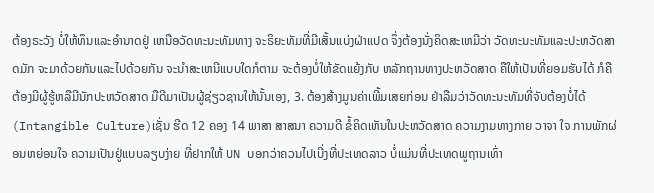ຕ້ອງຣະວັງ ບໍ່ໃຫ້ທຶນແລະອຳນາດຢູ່ ເຫນືອວັດທະນະທັມທາງ ຈະຣິຍະທັມທີ່ມີເສັ້ນແບ່ງຝ່າແປດ ຈຶ່ງຕ້ອງນັ່ງຄິດສະເຫມີວ່າ ວັດທະນະທັມແລະປະຫວັດສາດມັກ ຈະມາດ້ວຍກັນແລະໄປດ້ວຍກັນ ຈະນຳສະເຫນີແບບໃດກໍຕາມ ຈະຕ້ອງບໍ່ໃຫ້ຂັດແຍ້ງກັບ ຫລັກຖານທາງປະຫວັດສາດ ຄືໃຫ້ເປັນທີ່ຍອມຮັບໄດ້ ກໍຄືຕ້ອງມີຜູ້ຮູ້ຫລືມີນັກປະຫວັດສາດ ມືດີມາເປັນຜູ້ຊ່ຽວຊານໃຫ້ນັ້ນເອງ, 3. ຕ້ອງສ້າງມູນຄ່າເພີ້ມເສຍກ່ອນ ຢ່າລືມວ່າວັດທະນະທັມທີ່ຈັບຕ້ອງບໍ່ໄດ້ (Intangible Culture)ເຊັ່ນ ຮີດ 12 ຄອງ 14 ພາສາ ສາສນາ ຄວາມດີ ຂໍ້ຄິດເຫັນໃນປະຫວັດສາດ ຄວາມງາມທາງກາຍ ວາຈາ ໃຈ ການພັກຜ່ອນຫຍ່ອນໃຈ ຄວາມເປັນຢູ່ແບບລຽບງ່າຍ ທີ່ຢາກໃຫ້ UN ບອກວ່າຄວນໄປເບີ່ງທີ່ປະເທດລາວ ບໍ່ແມ່ນທີ່ປະເທດພູຖານເທົ່າ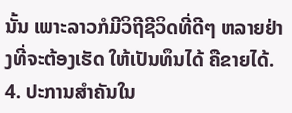ນັ້ນ ເພາະລາວກໍມີວິຖີຊີວິດທີ່ດີໆ ຫລາຍຢ່າງທີ່ຈະຕ້ອງເຮັດ ໃຫ້ເປັນທຶນໄດ້ ຄືຂາຍໄດ້. 4. ປະການສຳຄັນໃນ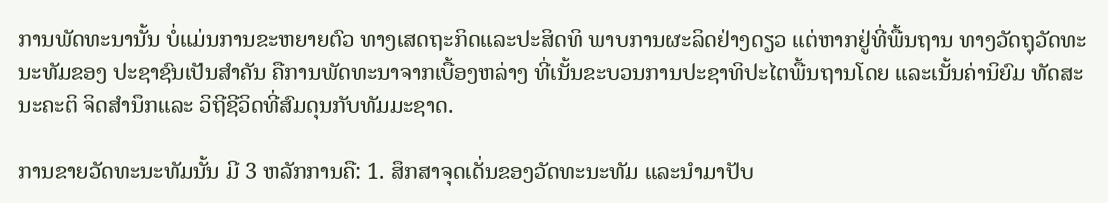ການພັດທະນານັ້ນ ບໍ່ແມ່ນການຂະຫຍາຍຕົວ ທາງເສດຖະກິດແລະປະສິດທິ ພາບການຜະລິດຢ່າງດຽວ ແຕ່ຫາກຢູ່ທີ່ພື້ນຖານ ທາງວັດຖຸວັດທະນະທັມຂອງ ປະຊາຊົນເປັນສຳຄັນ ຄືການພັດທະນາຈາກເບື້ອງຫລ່າງ ທີ່ເນັ້ນຂະບວນການປະຊາທິປະໄຕພື້ນຖານໂດຍ ແລະເນັ້ນຄ່ານິຍົມ ທັດສະນະຄະຕິ ຈິດສຳນຶກແລະ ວິຖີຊີວິດທີ່ສົມດຸນກັບທັມມະຊາດ.

ການຂາຍວັດທະນະທັມນັ້ນ ມີ 3 ຫລັກການຄື: 1. ສຶກສາຈຸດເດັ່ນຂອງວັດທະນະທັມ ແລະນຳມາປັບ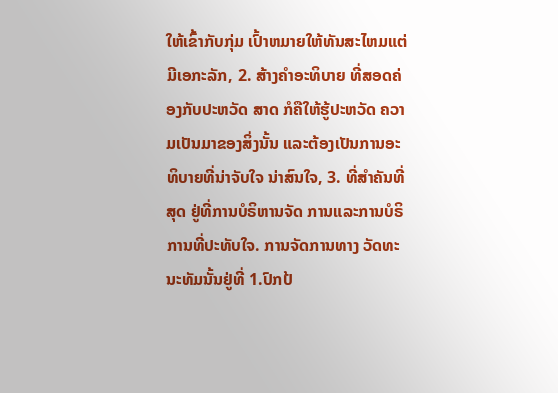ໃຫ້ເຂົ້າກັບກຸ່ມ ເປົ້າຫມາຍໃຫ້ທັນສະໄຫມແຕ່ມີເອກະລັກ, 2. ສ້າງຄຳອະທິບາຍ ທີ່ສອດຄ່ອງກັບປະຫວັດ ສາດ ກໍຄືໃຫ້ຮູ້ປະຫວັດ ຄວາມເປັນມາຂອງສິ່ງນັ້ນ ແລະຕ້ອງເປັນການອະທິບາຍທີ່ນ່າຈັບໃຈ ນ່າສົນໃຈ, 3. ທີ່ສຳຄັນທີ່ສຸດ ຢູ່ທີ່ການບໍຣິຫານຈັດ ການແລະການບໍຣິການທີ່ປະທັບໃຈ. ການຈັດການທາງ ວັດທະນະທັມນັ້ນຢູ່ທີ່ 1.ປົກປ້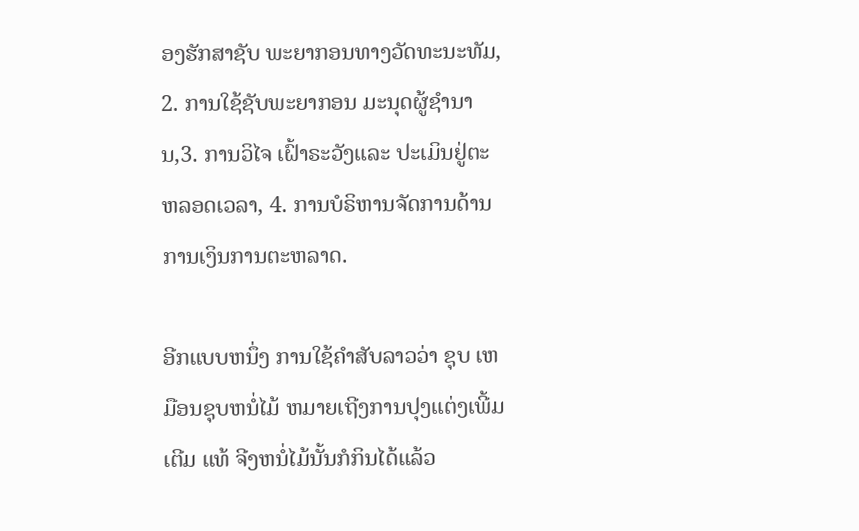ອງຮັກສາຊັບ ພະຍາກອນທາງວັດທະນະທັມ, 2. ການໃຊ້ຊັບພະຍາກອນ ມະນຸດຜູ້ຊຳນານ,3. ການວິໄຈ ເຝົ້າຣະວັງແລະ ປະເມິນຢູ່ຕະຫລອດເວລາ, 4. ການບໍຣິຫານຈັດການດ້ານການເງິນການຕະຫລາດ.

ອີກແບບຫນຶ່ງ ການໃຊ້ຄໍາສັບລາວວ່າ ຊຸບ ເຫມືອນຊຸບຫນໍ່ໄມ້ ຫມາຍເຖີງການປຸງແຕ່ງເພີ້ມເຕີມ ແທ້ ຈີງຫນໍ່ໄມ້ນັ້ນກໍກິນໄດ້ແລ້ວ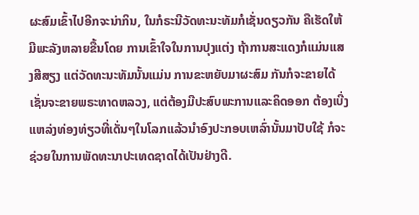ຜະສົມເຂົ້າໄປອີກຈະນ່າກິນ, ໃນກໍຣະນີວັດທະນະທັມກໍເຊັ່ນດຽວກັນ ຄືເຮັດໃຫ້ມີພະລັງຫລາຍຂື້ນໂດຍ ການເຂົ້າໃຈໃນການປຸງແຕ່ງ ຖ້າການສະແດງກໍແມ່ນແສງສີສຽງ ແຕ່ວັດທະນະທັມນັ້ນແມ່ນ ການຂະຫຍັບມາຜະສົມ ກັນກໍຈະຂາຍໄດ້ ເຊັ່ນຈະຂາຍພຣະທາດຫລວງ, ແຕ່ຕ້ອງມີປະສົບພະການແລະຄິດອອກ ຕ້ອງເບີ່ງແຫລ່ງທ່ອງທ່ຽວທີ່ເດັ່ນໆໃນໂລກແລ້ວນໍາອົງປະກອບເຫລົ່ານັ້ນມາປັບໃຊ້ ກໍຈະຊ່ວຍໃນການພັດທະນາປະເທດຊາດໄດ້ເປັນຢ່າງດີ.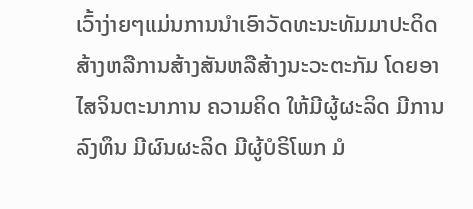ເວົ້າງ່າຍໆແມ່ນການນຳເອົາວັດທະນະທັມມາປະດິດສ້າງຫລືການສ້າງສັນຫລືສ້າງນະວະຕະກັມ ໂດຍອາໄສຈິນຕະນາການ ຄວາມຄິດ ໃຫ້ມີຜູ້ຜະລິດ ມີການລົງທຶນ ມີຜົນຜະລິດ ມີຜູ້ບໍຣິໂພກ ມໍ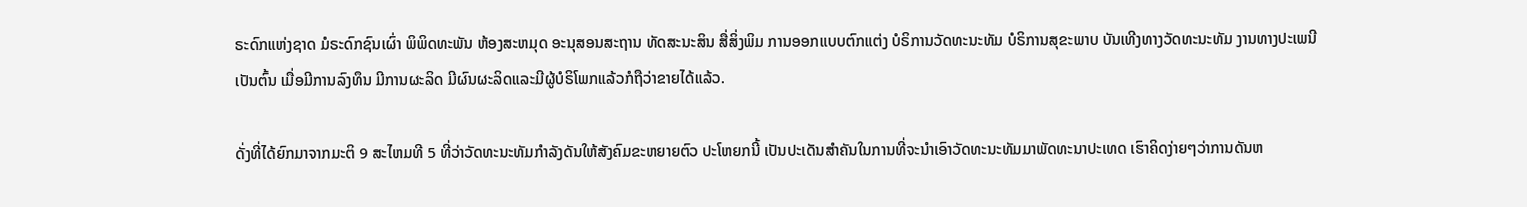ຣະດົກແຫ່ງຊາດ ມໍຣະດົກຊົນເຜົ່າ ພິພິດທະພັນ ຫ້ອງສະຫມຸດ ອະນຸສອນສະຖານ ທັດສະນະສິນ ສື່ສິ່ງພິມ ການອອກແບບຕົກແຕ່ງ ບໍຣິການວັດທະນະທັມ ບໍຣິການສຸຂະພາບ ບັນເທີງທາງວັດທະນະທັມ ງານທາງປະເພນີເປັນຕົ້ນ ເມື່ອມີການລົງທຶນ ມີການຜະລິດ ມີຜົນຜະລິດແລະມີຜູ້ບໍຣິໂພກແລ້ວກໍຖືວ່າຂາຍໄດ້ແລ້ວ.

ດັ່ງທີ່ໄດ້ຍົກມາຈາກມະຕິ 9 ສະໄຫມທີ 5 ທີ່ວ່າວັດທະນະທັມກຳລັງດັນໃຫ້ສັງຄົມຂະຫຍາຍຕົວ ປະໂຫຍກນີ້ ເປັນປະເດັນສຳຄັນໃນການທີ່ຈະນຳເອົາວັດທະນະທັມມາພັດທະນາປະເທດ ເຮົາຄິດງ່າຍໆວ່າການດັນຫ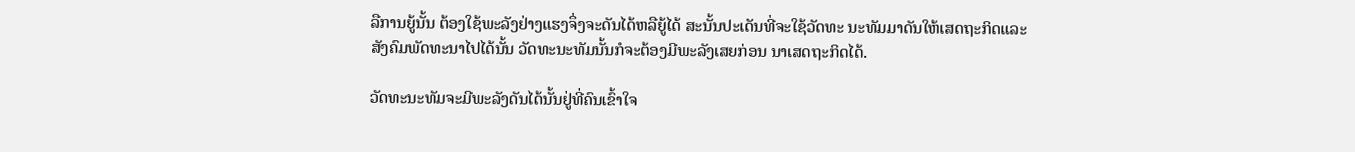ລືການຍູ້ນັ້ນ ຕ້ອງໃຊ້ພະລັງຢ່າງແຮງຈຶ່ງຈະດັນໄດ້ຫລືຍູ້ໄດ້ ສະນັ້ນປະເດັນທີ່ຈະໃຊ້ວັດທະ ນະທັມມາດັນໃຫ້ເສດຖະກິດແລະສັງຄົມພັດທະນາໄປໄດ້ນັ້ນ ວັດທະນະທັມນັ້ນກໍຈະຕ້ອງມີພະລັງເສຍກ່ອນ ນາເສດຖະກິດໄດ້.

ວັດທະນະທັມຈະມີພະລັງດັນໄດ້ນັ້ນຢູ່ທີ່ຄົນເຂົ້າໃຈ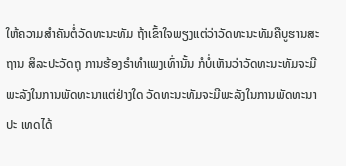ໃຫ້ຄວາມສຳຄັນຕໍ່ວັດທະນະທັມ ຖ້າເຂົ້າໃຈພຽງແຕ່ວ່າວັດທະນະທັມຄືບູຮານສະຖານ ສິລະປະວັດຖຸ ການຮ້ອງຣຳທຳເພງເທົ່ານັ້ນ ກໍບໍ່ເຫັນວ່າວັດທະນະທັມຈະມີພະລັງໃນການພັດທະນາແຕ່ຢ່າງໃດ ວັດທະນະທັມຈະມີພະລັງໃນການພັດທະນາປະ ເທດໄດ້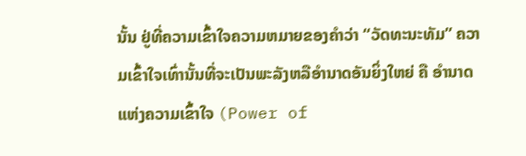ນັ້ນ ຢູ່ທີ່ຄວາມເຂົ້າໃຈຄວາມຫມາຍຂອງຄຳວ່າ “ວັດທະນະທັມ” ຄວາມເຂົ້າໃຈເທົ່ານັ້ນທີ່ຈະເປັນພະລັງຫລືອຳນາດອັນຍິ່ງໃຫຍ່ ຄື ອຳນາດແຫ່ງຄວາມເຂົ້າໃຈ (Power of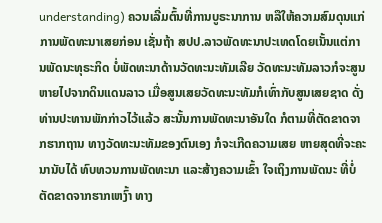understanding) ຄວນເລີ່ມຕົ້ນທີ່ການບູຣະນາການ ຫລືໃຫ້ຄວາມສົມດຸນແກ່ການພັດທະນາເສຍກ່ອນ ເຊັ່ນຖ້າ ສປປ.ລາວພັດທະນາປະເທດໂດຍເນັ້ນແຕ່ການພັດນະທຸຣະກິດ ບໍ່ພັດທະນາດ້ານວັດທະນະທັມເລີຍ ວັດທະນະທັມລາວກໍຈະສູນຫາຍໄປຈາກດິນແດນລາວ ເມື່ອສູນເສຍວັດທະນະທັມກໍເທົ່າກັບສູນເສຍຊາດ ດັ່ງທ່ານປະທານພັກກ່າວໄວ້ແລ້ວ ສະນັ້ນການພັດທະນາອັນໃດ ກໍຕາມທີ່ຕັດຂາດຈາກຮາກຖານ ທາງວັດທະນະທັມຂອງຕົນເອງ ກໍຈະເກີດຄວາມເສຍ ຫາຍສຸດທີ່ຈະຄະນານັບໄດ້ ທົບທວນການພັດທະນາ ແລະສ້າງຄວາມເຂົ້າ ໃຈເຖິງການພັດນະ ທີ່ບໍ່ຕັດຂາດຈາກຮາກເຫງົ້າ ທາງ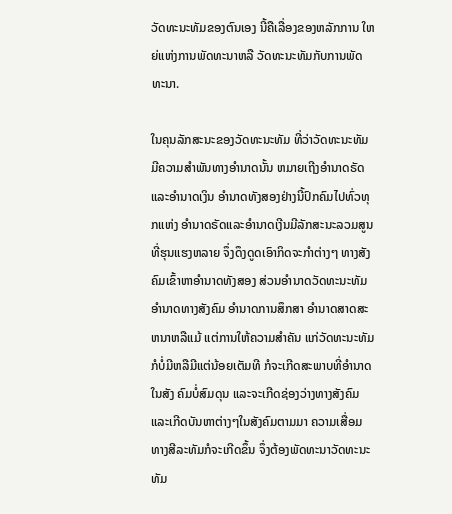ວັດທະນະທັມຂອງຕົນເອງ ນີ້ຄືເລື່ອງຂອງຫລັກການ ໃຫຍ່ແຫ່ງການພັດທະນາຫລື ວັດທະນະທັມກັບການພັດທະນາ.

ໃນຄຸນລັກສະນະຂອງວັດທະນະທັມ ທີ່ວ່າວັດທະນະທັມມີຄວາມສຳພັນທາງອຳນາດນັ້ນ ຫມາຍເຖີງອຳນາດຣັດແລະອຳນາດເງິນ ອຳນາດທັງສອງຢ່າງນີ້ປົກຄົມໄປທົ່ວທຸກແຫ່ງ ອຳນາດຣັດແລະອຳນາດເງີນມີລັກສະນະລວມສູນທີ່ຮຸນແຮງຫລາຍ ຈຶ່ງດຶງດູດເອົາກິດຈະກຳຕ່າງໆ ທາງສັງຄົມເຂົ້າຫາອຳນາດທັງສອງ ສ່ວນອຳນາດວັດທະນະທັມ ອຳນາດທາງສັງຄົມ ອຳນາດການສຶກສາ ອຳນາດສາດສະຫນາຫລືແມ້ ແຕ່ການໃຫ້ຄວາມສຳຄັນ ແກ່ວັດທະນະທັມກໍບໍ່ມີຫລືມີແຕ່ນ້ອຍເຕັມທີ ກໍຈະເກີດສະພາບທີ່ອຳນາດໃນສັງ ຄົມບໍ່ສົມດຸນ ແລະຈະເກີດຊ່ອງວ່າງທາງສັງຄົມແລະເກີດບັນຫາຕ່າງໆໃນສັງຄົມຕາມມາ ຄວາມເສື່ອມທາງສີລະທັມກໍຈະເກີດຂຶ້ນ ຈຶ່ງຕ້ອງພັດທະນາວັດທະນະທັມ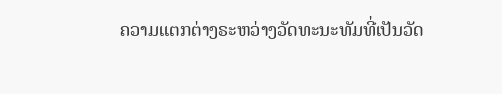ຄວາມແຕກຕ່າງຣະຫວ່າງວັດທະນະທັມທີ່ເປັນວັດ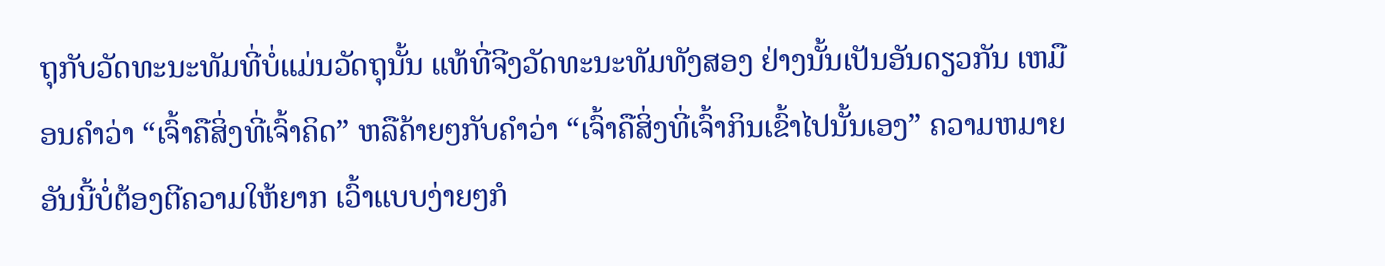ຖຸກັບວັດທະນະທັມທີ່ບໍ່ແມ່ນວັດຖຸນັ້ນ ແທ້ທີ່ຈີງວັດທະນະທັມທັງສອງ ຢ່າງນັ້ນເປັນອັນດຽວກັນ ເຫມືອນຄຳວ່າ “ເຈົ້າຄືສິ່ງທີ່ເຈົ້າຄິດ” ຫລືຄ້າຍໆກັບຄຳວ່າ “ເຈົ້າຄືສິ່ງທີ່ເຈົ້າກິນເຂົ້າໄປນັ້ນເອງ” ຄວາມຫມາຍອັນນີ້ບໍ່ຕ້ອງຕີຄວາມໃຫ້ຍາກ ເວົ້າແບບງ່າຍໆກໍ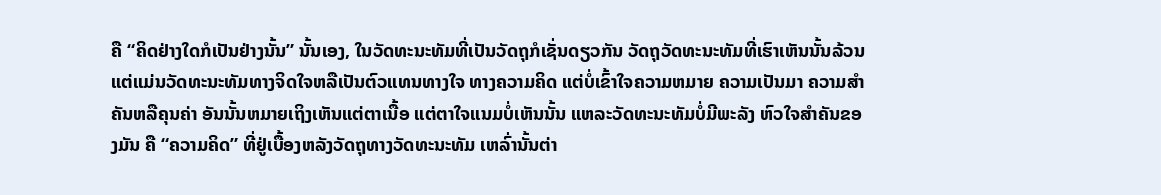ຄື “ຄິດຢ່າງໃດກໍເປັນຢ່າງນັ້ນ” ນັ້ນເອງ, ໃນວັດທະນະທັມທີ່ເປັນວັດຖຸກໍເຊັ່ນດຽວກັນ ວັດຖຸວັດທະນະທັມທີ່ເຮົາເຫັນນັ້ນລ້ວນແຕ່ແມ່ນວັດທະນະທັມທາງຈິດໃຈຫລືເປັນຕົວແທນທາງໃຈ ທາງຄວາມຄິດ ແຕ່ບໍ່ເຂົ້າໃຈຄວາມຫມາຍ ຄວາມເປັນມາ ຄວາມສຳຄັນຫລືຄຸນຄ່າ ອັນນັ້ນຫມາຍເຖິງເຫັນແຕ່ຕາເນື້ອ ແຕ່ຕາໃຈແນມບໍ່ເຫັນນັ້ນ ແຫລະວັດທະນະທັມບໍ່ມີພະລັງ ຫົວໃຈສຳຄັນຂອງມັນ ຄື “ຄວາມຄິດ” ທີ່ຢູ່ເບື້ອງຫລັງວັດຖຸທາງວັດທະນະທັມ ເຫລົ່ານັ້ນຕ່າ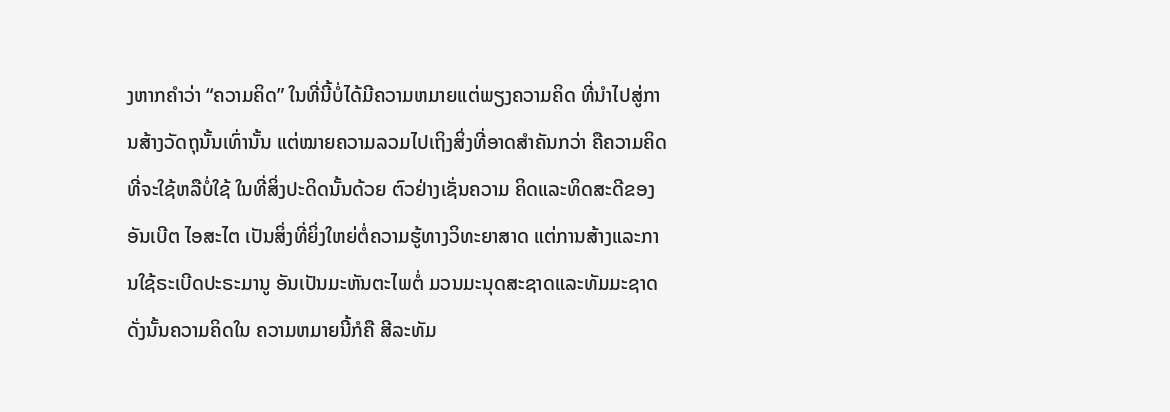ງຫາກຄຳວ່າ “ຄວາມຄິດ” ໃນທີ່ນີ້ບໍ່ໄດ້ມີຄວາມຫມາຍແຕ່ພຽງຄວາມຄິດ ທີ່ນຳໄປສູ່ການສ້າງວັດຖຸນັ້ນເທົ່ານັ້ນ ແຕ່ໝາຍຄວາມລວມໄປເຖິງສິ່ງທີ່ອາດສຳຄັນກວ່າ ຄືຄວາມຄິດທີ່ຈະໃຊ້ຫລືບໍ່ໃຊ້ ໃນທີ່ສິ່ງປະດິດນັ້ນດ້ວຍ ຕົວຢ່າງເຊັ່ນຄວາມ ຄິດແລະທິດສະດີຂອງ ອັນເບີຕ ໄອສະໄຕ ເປັນສິ່ງທີ່ຍິ່ງໃຫຍ່ຕໍ່ຄວາມຮູ້ທາງວິທະຍາສາດ ແຕ່ການສ້າງແລະການໃຊ້ຣະເບີດປະຣະມານູ ອັນເປັນມະຫັນຕະໄພຕໍ່ ມວນມະນຸດສະຊາດແລະທັມມະຊາດ ດັ່ງນັ້ນຄວາມຄິດໃນ ຄວາມຫມາຍນີ້ກໍຄື ສີລະທັມ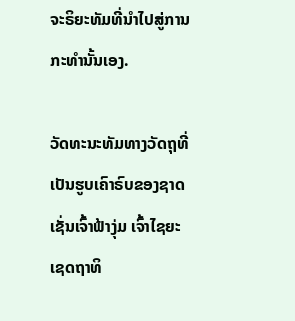ຈະຣິຍະທັມທີ່ນຳໄປສູ່ການກະທຳນັ້ນເອງ.

ວັດທະນະທັມທາງວັດຖຸທີ່ເປັນຮູບເຄົາຣົບຂອງຊາດເຊັ່ນເຈົ້າຟ້າງຸ່ມ ເຈົ້າໄຊຍະເຊດຖາທິ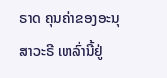ຣາດ ຄຸນຄ່າຂອງອະນຸສາວະຣີ ເຫລົ່ານີ້ຢູ່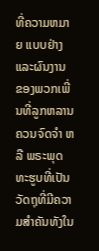ທີ່ຄວາມຫມາຍ ແບບຢ່າງແລະຜົນງານ ຂອງພວກເພີ່ນທີ່ລູກຫລານຄວນຈົດຈຳ ຫລື ພຣະພຸດທະຮູບທີ່ເປັນ ວັດຖຸທີ່ມີຄວາມສຳຄັນທັງໃນ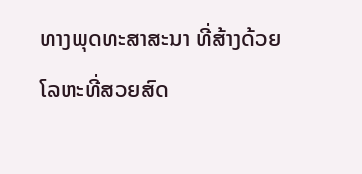ທາງພຸດທະສາສະນາ ທີ່ສ້າງດ້ວຍໂລຫະທີ່ສວຍສົດ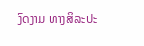ງົດງາມ ທາງສິລະປະ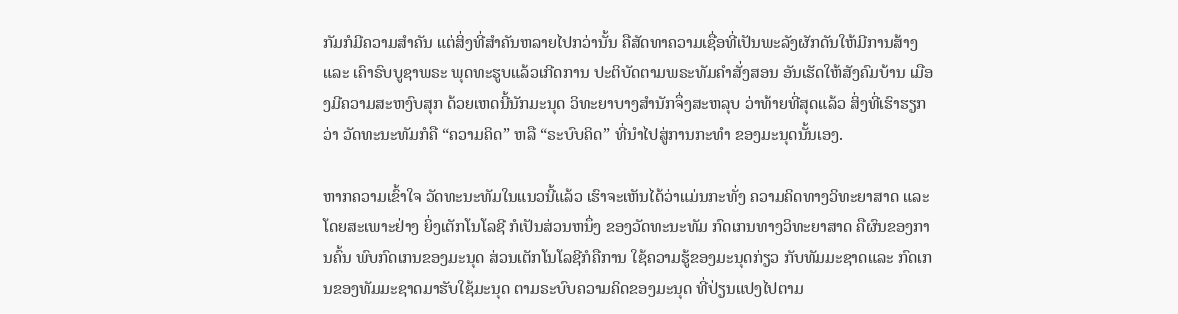ກັມກໍມີຄວາມສຳຄັນ ແຕ່ສິ່ງທີ່ສຳຄັນຫລາຍໄປກວ່ານັ້ນ ຄືສັດທາຄວາມເຊື່ອທີ່ເປັນພະລັງຜັກດັນໃຫ້ມີການສ້າງ ແລະ ເຄົາຣົບບູຊາພຣະ ພຸດທະຮູບແລ້ວເກີດການ ປະຕິບັດຕາມພຣະທັມຄຳສັ່ງສອນ ອັນເຮັດໃຫ້ສັງຄົມບ້ານ ເມືອງມີຄວາມສະຫງົບສຸກ ດ້ວຍເຫດນີ້ນັກມະນຸດ ວິທະຍາບາງສຳນັກຈຶ່ງສະຫລຸບ ວ່າທ້າຍທີ່ສຸດແລ້ວ ສິ່ງທີ່ເຮົາຮຽກວ່າ ວັດທະນະທັມກໍຄື “ຄວາມຄິດ” ຫລື “ຣະບົບຄິດ” ທີ່ນຳໄປສູ່ການກະທຳ ຂອງມະນຸດນັ້ນເອງ.

ຫາກຄວາມເຂົ້າໃຈ ວັດທະນະທັມໃນແນວນີ້ແລ້ວ ເຮົາຈະເຫັນໄດ້ວ່າແມ່ນກະທັ່ງ ຄວາມຄິດທາງວິທະຍາສາດ ແລະໂດຍສະເພາະຢ່າງ ຍິ່ງເຕັກໂນໂລຊີ ກໍເປັນສ່ວນຫນຶ່ງ ຂອງວັດທະນະທັມ ກົດເກນທາງວິທະຍາສາດ ຄືຜົນຂອງການຄົ້ນ ພົບກົດເກນຂອງມະນຸດ ສ່ວນເຕັກໂນໂລຊີກໍຄືການ ໃຊ້ຄວາມຮູ້ຂອງມະນຸດກ່ຽວ ກັບທັມມະຊາດແລະ ກົດເກນຂອງທັມມະຊາດມາຮັບໃຊ້ມະນຸດ ຕາມຣະບົບຄວາມຄິດຂອງມະນຸດ ທີ່ປ່ຽນແປງໄປຕາມ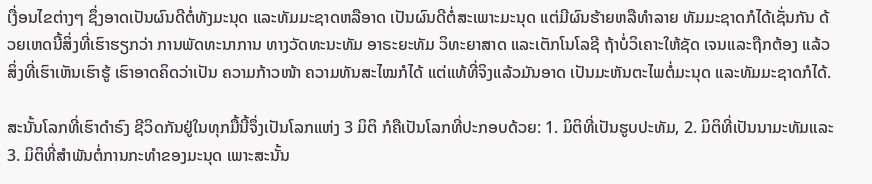ເງື່ອນໄຂຕ່າງໆ ຊຶ່ງອາດເປັນຜົນດີຕໍ່ທັງມະນຸດ ແລະທັມມະຊາດຫລືອາດ ເປັນຜົນດີຕໍ່ສະເພາະມະນຸດ ແຕ່ມີຜົນຮ້າຍຫລືທຳລາຍ ທັມມະຊາດກໍໄດ້ເຊັ່ນກັນ ດ້ວຍເຫດນີ້ສິ່ງທີ່ເຮົາຮຽກວ່າ ການພັດທະນາການ ທາງວັດທະນະທັມ ອາຣະຍະທັມ ວິທະຍາສາດ ແລະເຕັກໂນໂລຊີ ຖ້າບໍ່ວິເຄາະໃຫ້ຊັດ ເຈນແລະຖືກຕ້ອງ ແລ້ວສິ່ງທີ່ເຮົາເຫັນເຮົາຮູ້ ເຮົາອາດຄິດວ່າເປັນ ຄວາມກ້າວໜ້າ ຄວາມທັນສະໄໝກໍໄດ້ ແຕ່ແທ້ທີ່ຈິງແລ້ວມັນອາດ ເປັນມະຫັນຕະໄພຕໍ່ມະນຸດ ແລະທັມມະຊາດກໍໄດ້.

ສະນັ້ນໂລກທີ່ເຮົາດຳຣົງ ຊີວິດກັນຢູ່ໃນທຸກມື້ນີ້ຈຶ່ງເປັນໂລກແຫ່ງ 3 ມິຕິ ກໍຄືເປັນໂລກທີ່ປະກອບດ້ວຍ: 1. ມິຕິທີ່ເປັນຮູບປະທັມ, 2. ມິຕິທີ່ເປັນນາມະທັມແລະ 3. ມິຕິທີ່ສຳພັນຕໍ່ການກະທຳຂອງມະນຸດ ເພາະສະນັ້ນ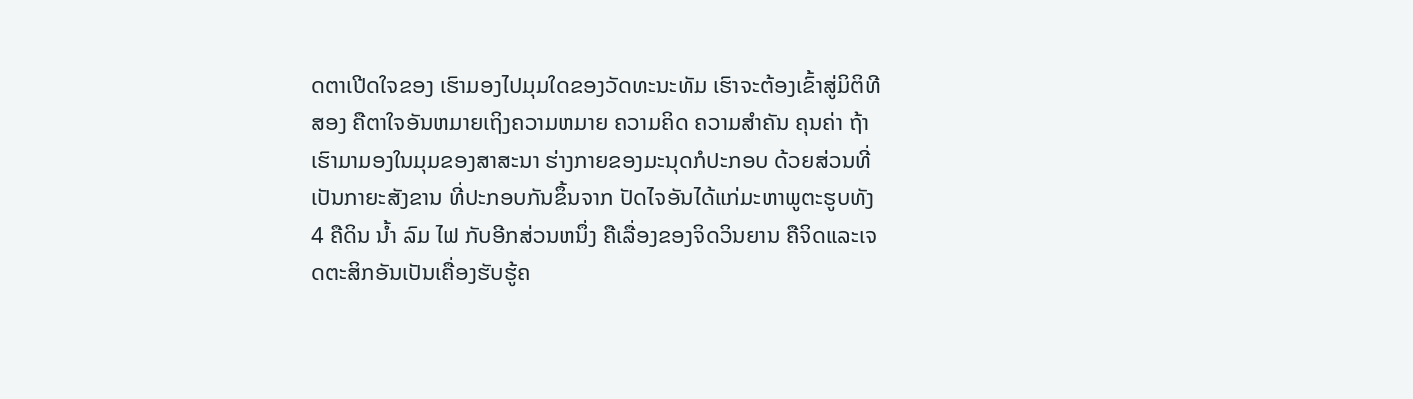ດຕາເປີດໃຈຂອງ ເຮົາມອງໄປມຸມໃດຂອງວັດທະນະທັມ ເຮົາຈະຕ້ອງເຂົ້າສູ່ມິຕິທີສອງ ຄືຕາໃຈອັນຫມາຍເຖິງຄວາມຫມາຍ ຄວາມຄິດ ຄວາມສຳຄັນ ຄຸນຄ່າ ຖ້າເຮົາມາມອງໃນມຸມຂອງສາສະນາ ຮ່າງກາຍຂອງມະນຸດກໍປະກອບ ດ້ວຍສ່ວນທີ່ເປັນກາຍະສັງຂານ ທີ່ປະກອບກັນຂຶ້ນຈາກ ປັດໄຈອັນໄດ້ແກ່ມະຫາພູຕະຮູບທັງ 4 ຄືດິນ ນ້ຳ ລົມ ໄຟ ກັບອີກສ່ວນຫນຶ່ງ ຄືເລື່ອງຂອງຈິດວິນຍານ ຄືຈິດແລະເຈດຕະສິກອັນເປັນເຄື່ອງຮັບຮູ້ຄ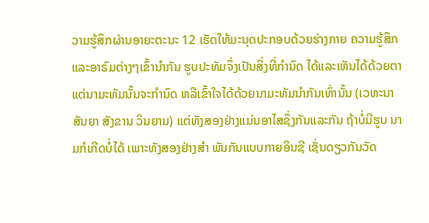ວາມຮູ້ສຶກຜ່ານອາຍະຕະນະ 12 ເຮັດໃຫ້ມະນຸດປະກອບດ້ວຍຮ່າງກາຍ ຄວາມຮູ້ສຶກ ແລະອາຣົມຕ່າງໆເຂົ້ານຳກັນ ຮູບປະທັມຈຶ່ງເປັນສິ່ງທີ່ກຳນົດ ໄດ້ແລະເຫັນໄດ້ດ້ວຍຕາ ແຕ່ນາມະທັມນັ້ນຈະກຳນົດ ຫລືເຂົ້າໃຈໄດ້ດ້ວຍນາມະທັມນຳກັນເທົ່ານັ້ນ (ເວທະນາ ສັນຍາ ສັງຂານ ວິນຍານ) ແຕ່ທັງສອງຢ່າງແມ່ນອາໄສຊຶ່ງກັນແລະກັນ ຖ້າບໍ່ມີຮູບ ນາມກໍເກີດບໍ່ໄດ້ ເພາະທັງສອງຢ່າງສຳ ພັນກັນແບບກາຍອິນຊີ ເຊັ່ນດຽວກັນວັດ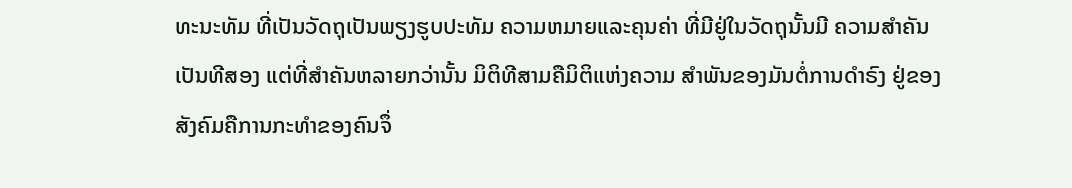ທະນະທັມ ທີ່ເປັນວັດຖຸເປັນພຽງຮູບປະທັມ ຄວາມຫມາຍແລະຄຸນຄ່າ ທີ່ມີຢູ່ໃນວັດຖຸນັ້ນມີ ຄວາມສຳຄັນເປັນທີສອງ ແຕ່ທີ່ສຳຄັນຫລາຍກວ່ານັ້ນ ມິຕິທີສາມຄືມິຕິແຫ່ງຄວາມ ສຳພັນຂອງມັນຕໍ່ການດຳຣົງ ຢູ່ຂອງສັງຄົມຄືການກະທຳຂອງຄົນຈຶ່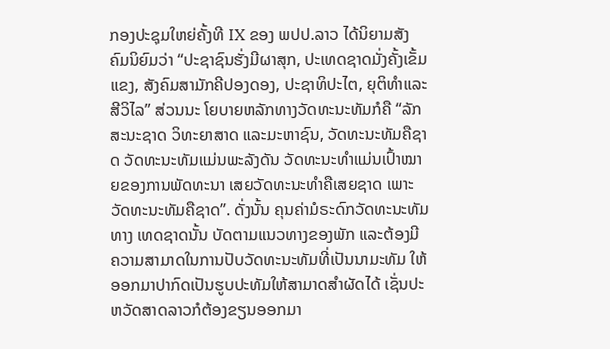ກອງປະຊຸມໃຫຍ່ຄັ້ງທີ IX ຂອງ ພປປ.ລາວ ໄດ້ນິຍາມສັງຄົມນິຍົມວ່າ “ປະຊາຊົນຮັ່ງມີຜາສຸກ, ປະເທດຊາດມັ່ງຄັ້ງເຂັ້ມແຂງ, ສັງຄົມສາມັກຄີປອງດອງ, ປະຊາທິປະໄຕ, ຍຸຕິທໍາແລະສີວິໄລ” ສ່ວນນະ ໂຍບາຍຫລັກທາງວັດທະນະທັມກໍຄື “ລັກສະນະຊາດ ວິທະຍາສາດ ແລະມະຫາຊົນ, ວັດທະນະທັມຄືຊາດ ວັດທະນະທັມແມ່ນພະລັງດັນ ວັດທະນະທຳແມ່ນເປົ້າໝາຍຂອງການພັດທະນາ ເສຍວັດທະນະທຳຄືເສຍຊາດ ເພາະວັດທະນະທັມຄືຊາດ”. ດັ່ງນັ້ນ ຄຸນຄ່າມໍຣະດົກວັດທະນະທັມທາງ ເທດຊາດນັ້ນ ບັດຕາມແນວທາງຂອງພັກ ແລະຕ້ອງມີຄວາມສາມາດໃນການປັບວັດທະນະທັມທີ່ເປັນນາມະທັມ ໃຫ້ອອກມາປາກົດເປັນຮູບປະທັມໃຫ້ສາມາດສຳຜັດໄດ້ ເຊັ່ນປະຫວັດສາດລາວກໍຕ້ອງຂຽນອອກມາ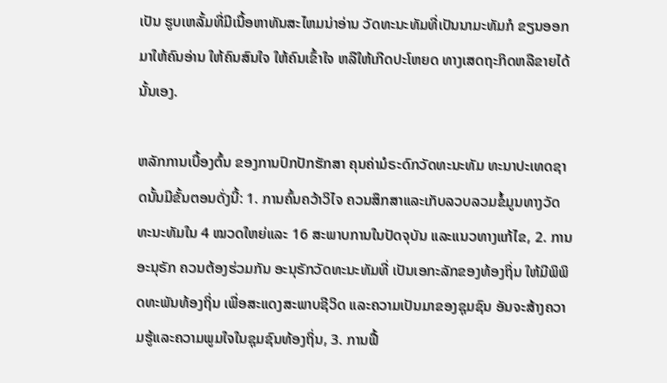ເປັນ ຮູບເຫລັ້ມທີ່ມີເນື້ອຫາທັນສະໄຫມນ່າອ່ານ ວັດທະນະທັມທີ່ເປັນນາມະທັມກໍ ຂຽນອອກມາໃຫ້ຄົນອ່ານ ໃຫ້ຄົນສົນໃຈ ໃຫ້ຄົນເຂົ້າໃຈ ຫລືໃຫ້ເກີດປະໂຫຍດ ທາງເສດຖະກິດຫລືຂາຍໄດ້ນັ້ນເອງ.

ຫລັກການເບື້ອງຕົ້ນ ຂອງການປົກປັກຮັກສາ ຄຸນຄ່າມໍຣະດົກວັດທະນະທັມ ທະນາປະເທດຊາດນັ້ນມີຂັ້ນຕອນດັ່ງນີ້: 1. ການຄົ້ນຄວ້າວິໄຈ ຄວນສຶກສາແລະເກັບລວບລວມຂໍ້ມູນທາງວັດທະນະທັມໃນ 4 ໝວດໃຫຍ່ແລະ 16 ສະພາບການໃນປັດຈຸບັນ ແລະແນວທາງແກ້ໄຂ, 2. ການອະນຸຣັກ ຄວນຕ້ອງຮ່ວມກັນ ອະນຸຣັກວັດທະນະທັມທີ່ ເປັນເອກະລັກຂອງທ້ອງຖິ່ນ ໃຫ້ມີພິພິດທະພັນທ້ອງຖິ່ນ ເພື່ອສະແດງສະພາບຊີວິດ ແລະຄວາມເປັນມາຂອງຊຸມຊົນ ອັນຈະສ້າງຄວາມຮູ້ແລະຄວາມພູມໃຈໃນຊຸມຊົນທ້ອງຖິ່ນ, 3. ການຟື້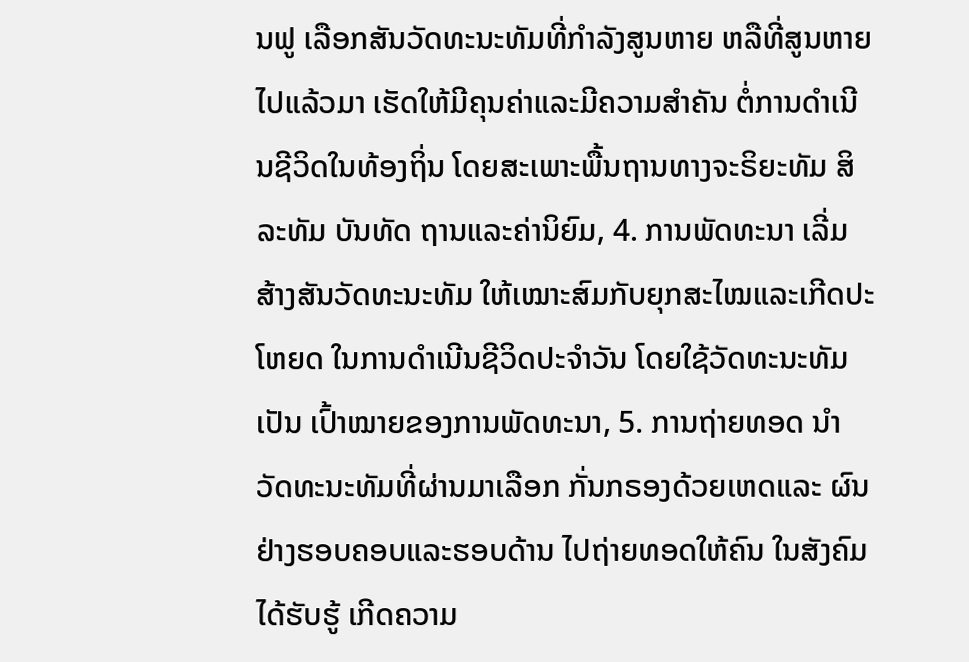ນຟູ ເລືອກສັນວັດທະນະທັມທີ່ກຳລັງສູນຫາຍ ຫລືທີ່ສູນຫາຍໄປແລ້ວມາ ເຮັດໃຫ້ມີຄຸນຄ່າແລະມີຄວາມສຳຄັນ ຕໍ່ການດຳເນີນຊີວິດໃນທ້ອງຖິ່ນ ໂດຍສະເພາະພື້ນຖານທາງຈະຣິຍະທັມ ສິລະທັມ ບັນທັດ ຖານແລະຄ່ານິຍົມ, 4. ການພັດທະນາ ເລີ່ມສ້າງສັນວັດທະນະທັມ ໃຫ້ເໝາະສົມກັບຍຸກສະໄໝແລະເກີດປະໂຫຍດ ໃນການດຳເນີນຊີວິດປະຈຳວັນ ໂດຍໃຊ້ວັດທະນະທັມເປັນ ເປົ້າໝາຍຂອງການພັດທະນາ, 5. ການຖ່າຍທອດ ນຳວັດທະນະທັມທີ່ຜ່ານມາເລືອກ ກັ່ນກຣອງດ້ວຍເຫດແລະ ຜົນຢ່າງຮອບຄອບແລະຮອບດ້ານ ໄປຖ່າຍທອດໃຫ້ຄົນ ໃນສັງຄົມໄດ້ຮັບຮູ້ ເກີດຄວາມ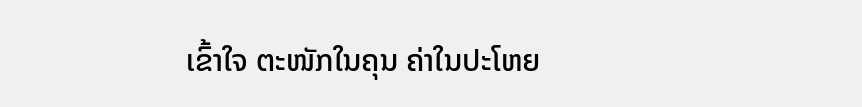ເຂົ້າໃຈ ຕະໜັກໃນຄຸນ ຄ່າໃນປະໂຫຍ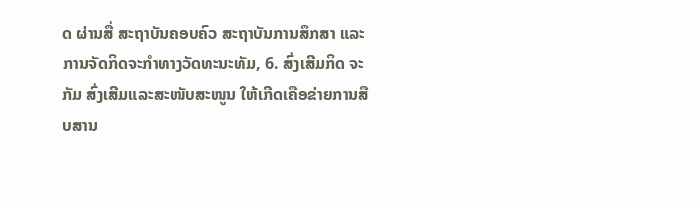ດ ຜ່ານສື່ ສະຖາບັນຄອບຄົວ ສະຖາບັນການສຶກສາ ແລະ ການຈັດກິດຈະກຳທາງວັດທະນະທັມ, 6. ສົ່ງເສີມກິດ ຈະກັມ ສົ່ງເສີມແລະສະໜັບສະໜູນ ໃຫ້ເກີດເຄືອຂ່າຍການສືບສານ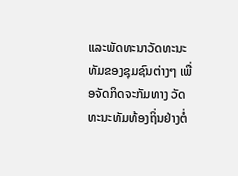ແລະພັດທະນາວັດທະນະທັມຂອງຊຸມຊົນຕ່າງໆ ເພື່ອຈັດກິດຈະກັມທາງ ວັດທະນະທັມທ້ອງຖິ່ນຢ່າງຕໍ່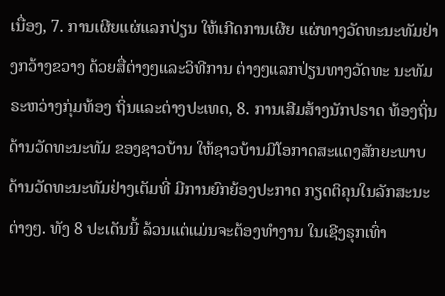ເນື່ອງ, 7. ການເຜີຍແຜ່ແລກປ່ຽນ ໃຫ້ເກີດການເຜີຍ ແຜ່ທາງວັດທະນະທັມຢ່າງກວ້າງຂວາງ ດ້ວຍສື່ຕ່າງໆແລະວິທີການ ຕ່າງໆແລກປ່ຽນທາງວັດທະ ນະທັມຣະຫວ່າງກຸ່ມທ້ອງ ຖິ່ນແລະຕ່າງປະເທດ, 8. ການເສີມສ້າງນັກປຣາດ ທ້ອງຖິ່ນດ້ານວັດທະນະທັມ ຂອງຊາວບ້ານ ໃຫ້ຊາວບ້ານມີໂອກາດສະແດງສັກຍະພາບ ດ້ານວັດທະນະທັມຢ່າງເຕັມທີ່ ມີການຍົກຍ້ອງປະກາດ ກຽດຕິຄຸນໃນລັກສະນະຕ່າງໆ. ທັງ 8 ປະເດັນນີ້ ລ້ວນແຕ່ແມ່ນຈະຕ້ອງທຳງານ ໃນເຊີງຣຸກເທົ່າ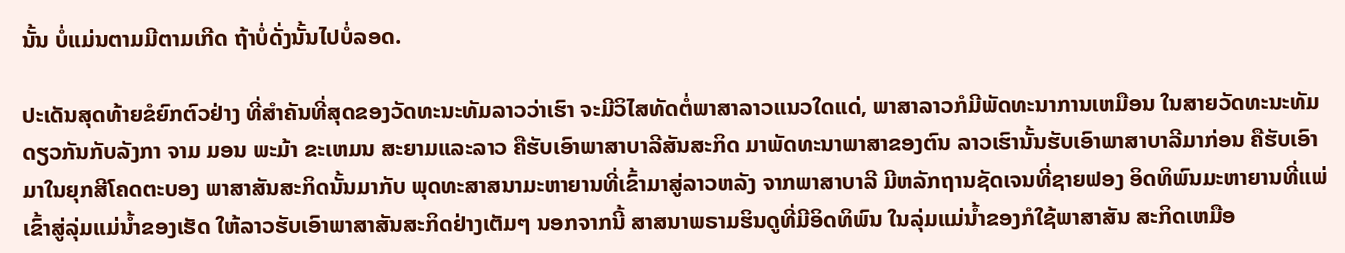ນັ້ນ ບໍ່ແມ່ນຕາມມີຕາມເກີດ ຖ້າບໍ່ດັ່ງນັ້ນໄປບໍ່ລອດ.

ປະເດັນສຸດທ້າຍຂໍຍົກຕົວຢ່າງ ທີ່ສຳຄັນທີ່ສຸດຂອງວັດທະນະທັມລາວວ່າເຮົາ ຈະມີວິໄສທັດຕໍ່ພາສາລາວແນວໃດແດ່, ພາສາລາວກໍມີພັດທະນາການເຫມືອນ ໃນສາຍວັດທະນະທັມດຽວກັນກັບລັງກາ ຈາມ ມອນ ພະມ້າ ຂະເຫມນ ສະຍາມແລະລາວ ຄືຮັບເອົາພາສາບາລີສັນສະກິດ ມາພັດທະນາພາສາຂອງຕົນ ລາວເຮົານັ້ນຮັບເອົາພາສາບາລີມາກ່ອນ ຄືຮັບເອົາມາໃນຍຸກສີໂຄດຕະບອງ ພາສາສັນສະກິດນັ້ນມາກັບ ພຸດທະສາສນາມະຫາຍານທີ່ເຂົ້າມາສູ່ລາວຫລັງ ຈາກພາສາບາລີ ມີຫລັກຖານຊັດເຈນທີ່ຊາຍຟອງ ອິດທິພົນມະຫາຍານທີ່ແພ່ ເຂົ້າສູ່ລຸ່ມແມ່ນ້ຳຂອງເຮັດ ໃຫ້ລາວຮັບເອົາພາສາສັນສະກິດຢ່າງເຕັມໆ ນອກຈາກນີ້ ສາສນາພຣາມຮິນດູທີ່ມີອິດທິພົນ ໃນລຸ່ມແມ່ນ້ຳຂອງກໍໃຊ້ພາສາສັນ ສະກິດເຫມືອ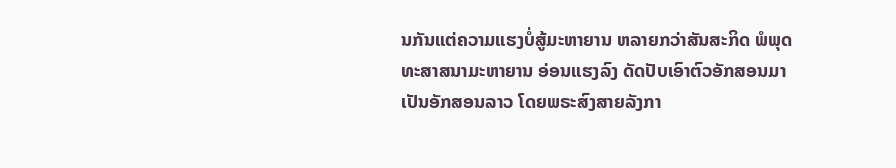ນກັນແຕ່ຄວາມແຮງບໍ່ສູ້ມະຫາຍານ ຫລາຍກວ່າສັນສະກິດ ພໍພຸດທະສາສນາມະຫາຍານ ອ່ອນແຮງລົງ ດັດປັບເອົາຕົວອັກສອນມາເປັນອັກສອນລາວ ໂດຍພຣະສົງສາຍລັງກາ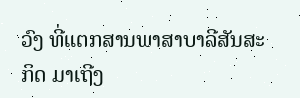ວົງ ທີ່ແຕກສານພາສາບາລີສັນສະ ກິດ ມາເຖີງ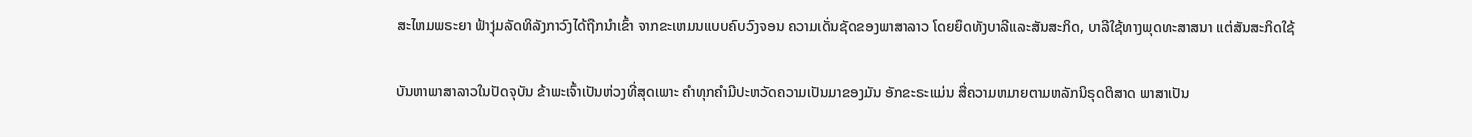ສະໄຫມພຣະຍາ ຟ້າງຸ່ມລັດທິລັງກາວົງໄດ້ຖືກນຳເຂົ້າ ຈາກຂະເຫມນແບບຄົບວົງຈອນ ຄວາມເດັ່ນຊັດຂອງພາສາລາວ ໂດຍຍຶດທັງບາລີແລະສັນສະກິດ, ບາລີໃຊ້ທາງພຸດທະສາສນາ ແຕ່ສັນສະກິດໃຊ້

ບັນຫາພາສາລາວໃນປັດຈຸບັນ ຂ້າພະເຈົ້າເປັນຫ່ວງທີ່ສຸດເພາະ ຄຳທຸກຄຳມີປະຫວັດຄວາມເປັນມາຂອງມັນ ອັກຂະຣະແມ່ນ ສື່ຄວາມຫມາຍຕາມຫລັກນິຣຸດຕິສາດ ພາສາເປັນ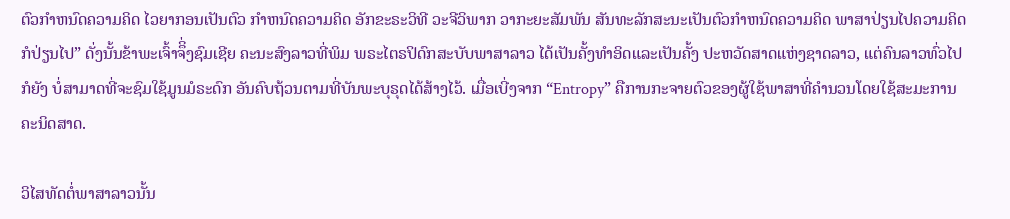ຕົວກຳຫນົດຄວາມຄິດ ໄວຍາກອນເປັນຕົວ ກຳຫນົດຄວາມຄິດ ອັກຂະຣະວິທີ ວະຈີວິພາກ ວາກະຍະສັມພັນ ສັນທະລັກສະນະເປັນຕົວກຳຫນົດຄວາມຄິດ ພາສາປ່ຽນໄປຄວາມຄິດກໍປ່ຽນໄປ” ດັ່ງນັ້ນຂ້າພະເຈົ້າຈຶິ່ງຊົມເຊີຍ ຄະນະສົງລາວທີ່ພິມ ພຣະໄຕຣປິດົກສະບັບພາສາລາວ ໄດ້ເປັນຄັ້ງທຳອິດແລະເປັນຄັ້ງ ປະຫວັດສາດແຫ່ງຊາດລາວ, ແຕ່ຄົນລາວທົ່ວໄປກໍຍັງ ບໍ່ສາມາດທີ່ຈະຊົມໃຊ້ມູນມໍຣະດົກ ອັນຄົບຖ້ວນຕາມທີ່ບັນພະບຸຣຸດໄດ້ສ້າງໄວ້. ເມື່ອເບີ່ງຈາກ “Entropy” ຄືການກະຈາຍຕົວຂອງຜູ້ໃຊ້ພາສາທີ່ຄຳນວນໂດຍໃຊ້ສະມະການຄະນິດສາດ.

ວິໄສທັດຕໍ່ພາສາລາວນັ້ນ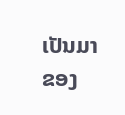ເປັນມາຂອງ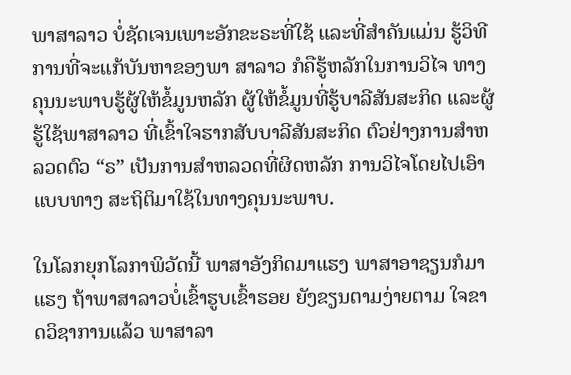ພາສາລາວ ບໍ່ຊັດເຈນເພາະອັກຂະຣະທີ່ໃຊ້ ແລະທີ່ສຳຄັນແມ່ນ ຮູ້ວິທີການທີ່ຈະແກ້ບັນຫາຂອງພາ ສາລາວ ກໍຄືຮູ້ຫລັກໃນການວິໄຈ ທາງຄຸນນະພາບຮູ້ຜູ້ໃຫ້ຂ້ໍມູນຫລັກ ຜູ້ໃຫ້ຂໍ້ມູນທີ່ຮູ້ບາລີສັນສະກິດ ແລະຜູ້ຮູ້ໃຊ້ພາສາລາວ ທີ່ເຂົ້າໃຈຮາກສັບບາລີສັນສະກິດ ຕົວຢ່າງການສຳຫລວດຕົວ “ຣ” ເປັນການສໍາຫລວດທີ່ຜິດຫລັກ ການວິໄຈໂດຍໄປເອົາແບບທາງ ສະຖິຕິມາໃຊ້ໃນທາງຄຸນນະພາບ.

ໃນໂລກຍຸກໂລກາພິວັດນີ້ ພາສາອັງກິດມາແຮງ ພາສາອາຊຽນກໍມາແຮງ ຖ້າພາສາລາວບໍ່ເຂົ້າຮູບເຂົ້າຮອຍ ຍັງຂຽນຕາມງ່າຍຕາມ ໃຈຂາດວິຊາການແລ້ວ ພາສາລາ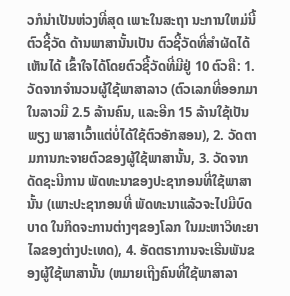ວກໍນ່າເປັນຫ່ວງທີ່ສຸດ ເພາະໃນສະຖາ ນະການໃຫມ່ນີ້ຕົວຊີ້ວັດ ດ້ານພາສານັ້ນເປັນ ຕົວຊີ້ວັດທີ່ສຳຜັດໄດ້ ເຫັນໄດ້ ເຂົ້າໃຈໄດ້ໂດຍຕົວຊີ້ວັດທີ່ມີຢູ່ 10 ຕົວຄື: 1. ວັດຈາກຈຳນວນຜູ້ໃຊ້ພາສາລາວ (ຕົວເລກທີ່ອອກມາໃນລາວມີ 2.5 ລ້ານຄົນ, ແລະອີກ 15 ລ້ານໃຊ້ເປັນພຽງ ພາສາເວົ້າແຕ່ບໍ່ໄດ້ໃຊ້ຕົວອັກສອນ), 2. ວັດຕາມການກະຈາຍຕົວຂອງຜູ້ໃຊ້ພາສານັ້ນ, 3. ວັດຈາກດັດຊະນີການ ພັດທະນາຂອງປະຊາກອນທີ່ໃຊ້ພາສານັ້ນ (ເພາະປະຊາກອນທີ່ ພັດທະນາແລ້ວຈະໄປມີບົດບາດ ໃນກິດຈະການຕ່າງໆຂອງໂລກ ໃນມະຫາວິທະຍາໄລຂອງຕ່າງປະເທດ), 4. ອັດຕຣາການຈະເຣີນພັນຂອງຜູ້ໃຊ້ພາສານັ້ນ (ຫມາຍເຖີງຄົນທີ່ໃຊ້ພາສາລາ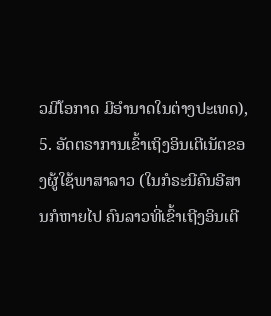ວມີໂອກາດ ມີອຳນາດໃນຕ່າງປະເທດ), 5. ອັດຕຣາການເຂົ້າເຖິງອິນເຕີເນັຕຂອງຜູ້ໃຊ້ພາສາລາວ (ໃນກໍຣະນີຄົນອີສານກໍຫາຍໄປ ຄົນລາວທີ່ເຂົ້າເຖີງອິນເຕີ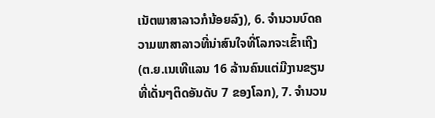ເນັຕພາສາລາວກໍນ້ອຍລົງ), 6. ຈໍານວນບົດຄວາມພາສາລາວທີ່ນ່າສົນໃຈທີ່ໂລກຈະເຂົ້າເຖີງ (ຕ.ຍ.ເນເທີແລນ 16 ລ້ານຄົນແຕ່ມີງານຂຽນທີ່ເດັ່ນໆຕິດອັນດັບ 7 ຂອງໂລກ), 7. ຈຳນວນ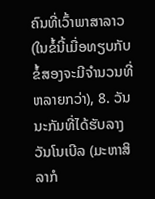ຄົນທີ່ເວົ້າພາສາລາວ (ໃນຂໍ້ນີ້ເມື່ອທຽບກັບຂໍ້ສອງຈະມີຈຳນວນທີ່ຫລາຍກວ່າ), 8. ວັນນະກັມທີ່ໄດ້ຮັບລາງວັນໂນເບີລ (ມະຫາສິລາກໍ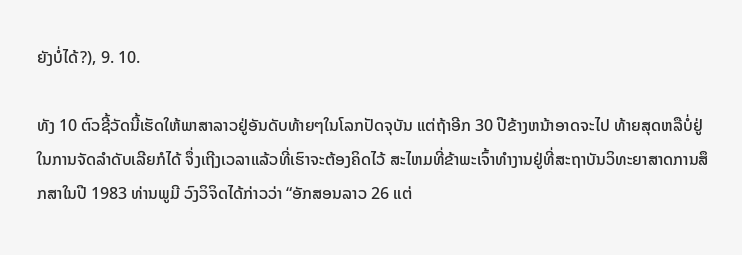ຍັງບໍ່ໄດ້?), 9. 10.

ທັງ 10 ຕົວຊີ້ວັດນີ້ເຮັດໃຫ້ພາສາລາວຢູ່ອັນດັບທ້າຍໆໃນໂລກປັດຈຸບັນ ແຕ່ຖ້າອີກ 30 ປີຂ້າງຫນ້າອາດຈະໄປ ທ້າຍສຸດຫລືບໍ່ຢູ່ໃນການຈັດລຳດັບເລີຍກໍໄດ້ ຈຶ່ງເຖີງເວລາແລ້ວທີ່ເຮົາຈະຕ້ອງຄິດໄວ້ ສະໄຫມທີ່ຂ້າພະເຈົ້າທຳງານຢູ່ທີ່ສະຖາບັນວິທະຍາສາດການສຶກສາໃນປີ 1983 ທ່ານພູມີ ວົງວິຈິດໄດ້ກ່າວວ່າ “ອັກສອນລາວ 26 ແຕ່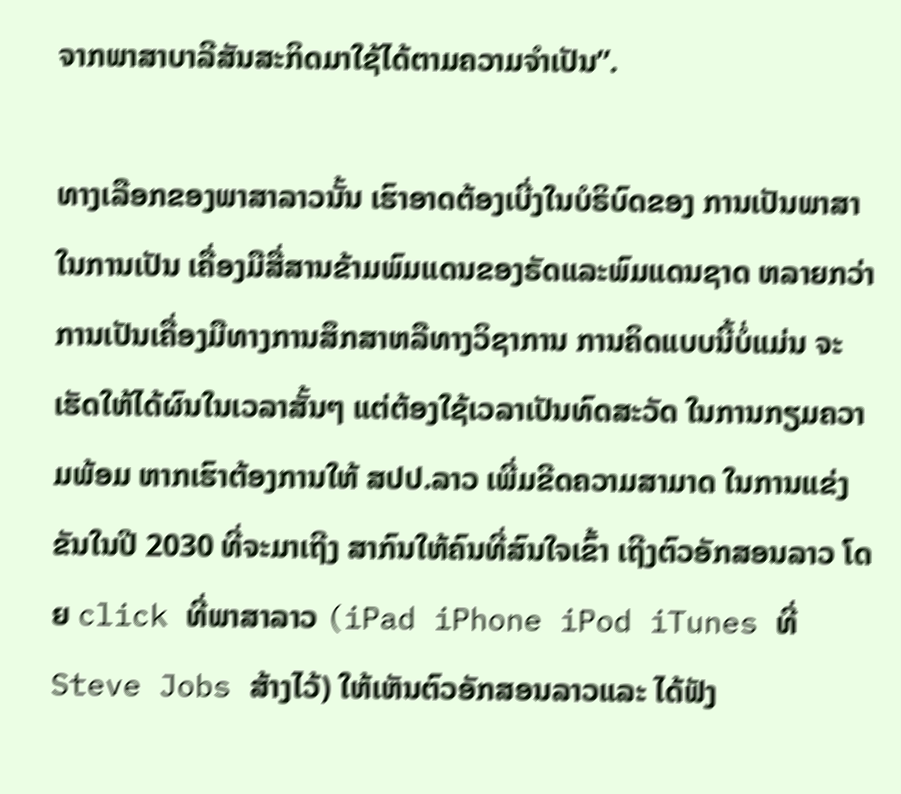ຈາກພາສາບາລີສັນສະກິດມາໃຊ້ໄດ້ຕາມຄວາມຈຳເປັນ”.

ທາງເລືອກຂອງພາສາລາວນັ້ນ ເຮົາອາດຕ້ອງເບີ່ງໃນບໍຣິບົດຂອງ ການເປັນພາສາໃນການເປັນ ເຄື່ອງມືສື່ສານຂ້າມພົມແດນຂອງຣັດແລະພົມແດນຊາດ ຫລາຍກວ່າການເປັນເຄື່ອງມືທາງການສຶກສາຫລືທາງວິຊາການ ການຄິດແບບນີ້ບໍ່ແມ່ນ ຈະເຮັດໃຫ້ໄດ້ຜົນໃນເວລາສັ້ນໆ ແຕ່ຕ້ອງໃຊ້ເວລາເປັນທົດສະວັດ ໃນການກຽມຄວາມພ້ອມ ຫາກເຮົາຕ້ອງການໃຫ້ ສປປ.ລາວ ເພີ່ມຂີດຄວາມສາມາດ ໃນການແຂ່ງຂັນໃນປີ 2030 ທີ່ຈະມາເຖີງ ສາກົນໃຫ້ຄົນທີ່ສົນໃຈເຂົ້າ ເຖີງຕົວອັກສອນລາວ ໂດຍ click ທີ່ພາສາລາວ (iPad iPhone iPod iTunes ທີ່ Steve Jobs ສ້າງໄວ້) ໃຫ້ເຫັນຕົວອັກສອນລາວແລະ ໄດ້ຟັງ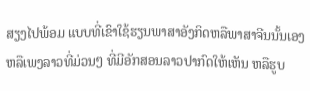ສຽງໄປພ້ອມ ແບບທີ່ເຂົາໃຊ້ຮຽນພາສາອັງກິດຫລືພາສາຈີນນັ້ນເອງ ຫລືເພງລາວທີ່ມ່ວນໆ ທີ່ມີອັກສອນລາວປາກົດໃຫ້ເຫັນ ຫລືຮູບ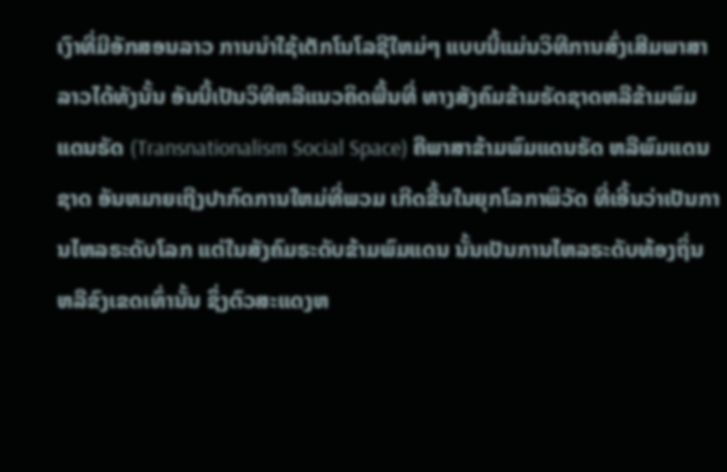ເງົາທີ່ມີອັກສອນລາວ ການນຳໃຊ້ເຕັກໂນໂລຊີໃຫມ່ໆ ແບບນີ້ແມ່ນວິທີການສົ່ງເສີມພາສາລາວໄດ້ທັງນັ້ນ ອັນນີ້ເປັນວິທີຫລືແນວຄິດພື້ນທີ່ ທາງສັງຄົມຂ້າມຣັດຊາດຫລືຂ້າມພົມແດນຣັດ (Transnationalism Social Space) ຄືພາສາຂ້າມພົມແດນຣັດ ຫລືພົມແດນຊາດ ອັນຫມາຍເຖີງປາກົດການໃຫມ່ທີ່ພວມ ເກີດຂື້ນໃນຍຸກໂລກາພິວັດ ທີ່ເອີ້ນວ່າເປັນການໄຫລຣະດັບໂລກ ແຕ່ໃນສັງຄົມຣະດັບຂ້າມພົມແດນ ນັ້ນເປັນການໄຫລຣະດັບທ້ອງຖິ່ນ ຫລືຂົງເຂດເທົ່ານັ້ນ ຊຶ່ງຕົວສະແດງຫ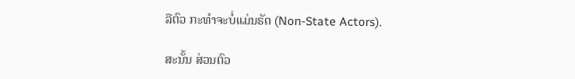ລືຕົວ ກະທຳຈະບໍ່ແມ່ນຣັດ (Non-State Actors).

ສະນັ້ນ ສ່ວນຕົວ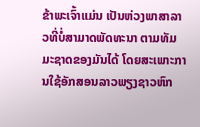ຂ້າພະເຈົ້າແມ່ນ ເປັນຫ່ວງພາສາລາວທີ່ບໍ່ສາມາດພັດທະນາ ຕາມທັມມະຊາດຂອງມັນໄດ້ ໂດຍສະເພາະການໃຊ້ອັກສອນລາວພຽງຊາວຫົກ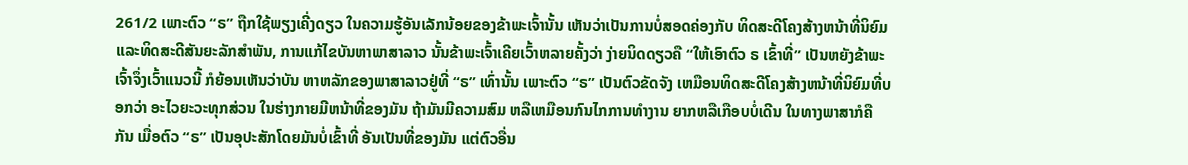261/2 ເພາະຕົວ “ຣ” ຖືກໃຊ້ພຽງເຄີ່ງດຽວ ໃນຄວາມຮູ້ອັນເລັກນ້ອຍຂອງຂ້າພະເຈົ້ານັ້ນ ເຫັນວ່າເປັນການບໍ່ສອດຄ່ອງກັບ ທິດສະດີໂຄງສ້າງຫນ້າທີ່ນິຍົມ ແລະທິດສະດີສັນຍະລັກສຳພັນ, ການແກ້ໄຂບັນຫາພາສາລາວ ນັ້ນຂ້າພະເຈົ້າເຄີຍເວົ້າຫລາຍຄັ້ງວ່າ ງ່າຍນິດດຽວຄື “ໃຫ້ເອົາຕົວ ຣ ເຂົ້າທີ່” ເປັນຫຍັງຂ້າພະເຈົ້າຈຶ່ງເວົ້າແນວນີ້ ກໍຍ້ອນເຫັນວ່າບັນ ຫາຫລັກຂອງພາສາລາວຢູ່ທີ່ “ຣ” ເທົ່ານັ້ນ ເພາະຕົວ “ຣ” ເປັນຕົວຂັດຈັງ ເຫມືອນທິດສະດີໂຄງສ້າງຫນ້າທີ່ນິຍົມທີ່ບອກວ່າ ອະໄວຍະວະທຸກສ່ວນ ໃນຮ່າງກາຍມີຫນ້າທີ່ຂອງມັນ ຖ້າມັນມີຄວາມສົມ ຫລືເຫມືອນກົນໄກການທຳງານ ຍາກຫລືເກືອບບໍ່ເດີນ ໃນທາງພາສາກໍຄືກັນ ເມື່ອຕົວ “ຣ” ເປັນອຸປະສັກໂດຍມັນບໍ່ເຂົ້າທີ່ ອັນເປັນທີ່ຂອງມັນ ແຕ່ຕົວອື່ນ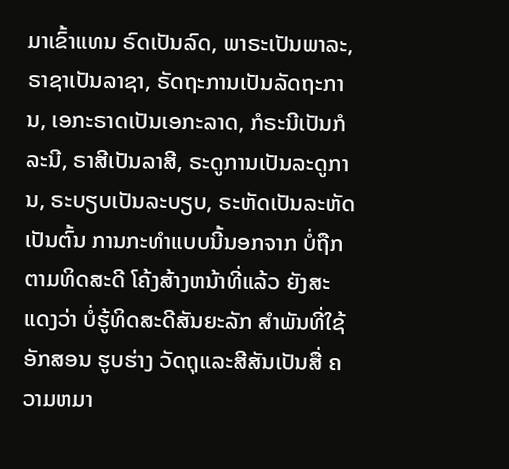ມາເຂົ້າແທນ ຣົດເປັນລົດ, ພາຣະເປັນພາລະ, ຣາຊາເປັນລາຊາ, ຣັດຖະການເປັນລັດຖະການ, ເອກະຣາດເປັນເອກະລາດ, ກໍຣະນີເປັນກໍລະນີ, ຣາສີເປັນລາສີ, ຣະດູການເປັນລະດູການ, ຣະບຽບເປັນລະບຽບ, ຣະຫັດເປັນລະຫັດ ເປັນຕົ້ນ ການກະທຳແບບນີ້ນອກຈາກ ບໍ່ຖືກຕາມທິດສະດີ ໂຄ້ງສ້າງຫນ້າທີ່ແລ້ວ ຍັງສະແດງວ່າ ບໍ່ຮູ້ທິດສະດີສັນຍະລັກ ສຳພັນທີ່ໃຊ້ອັກສອນ ຮູບຮ່າງ ວັດຖຸແລະສີສັນເປັນສື່ ຄວາມຫມາ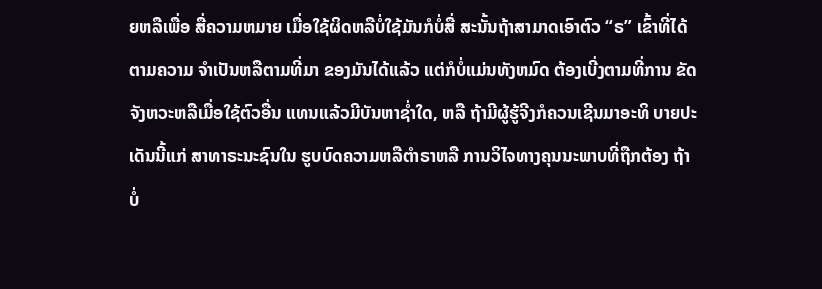ຍຫລືເພື່ອ ສື່ຄວາມຫມາຍ ເມື່ອໃຊ້ຜິດຫລືບໍ່ໃຊ້ມັນກໍບໍ່ສື່ ສະນັ້ນຖ້າສາມາດເອົາຕົວ “ຣ” ເຂົ້າທີ່ໄດ້ຕາມຄວາມ ຈໍາເປັນຫລືຕາມທີ່ມາ ຂອງມັນໄດ້ແລ້ວ ແຕ່ກໍບໍ່ແມ່ນທັງຫມົດ ຕ້ອງເບີ່ງຕາມທີ່ການ ຂັດຈັງຫວະຫລືເມື່ອໃຊ້ຕົວອື່ນ ແທນແລ້ວມີບັນຫາຊ່ຳໃດ, ຫລື ຖ້າມີຜູ້ຮູ້ຈີງກໍຄວນເຊີນມາອະທິ ບາຍປະເດັນນີ້ແກ່ ສາທາຣະນະຊົນໃນ ຮູບບົດຄວາມຫລືຕຳຣາຫລື ການວິໄຈທາງຄຸນນະພາບທີ່ຖືກຕ້ອງ ຖ້າບໍ່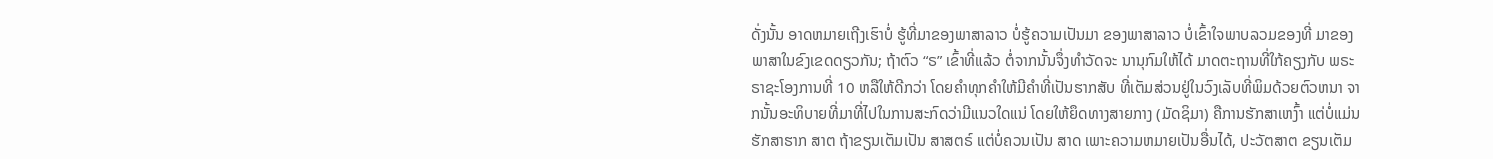ດັ່ງນັ້ນ ອາດຫມາຍເຖີງເຮົາບໍ່ ຮູ້ທີ່ມາຂອງພາສາລາວ ບໍ່ຮູ້ຄວາມເປັນມາ ຂອງພາສາລາວ ບໍ່ເຂົ້າໃຈພາບລວມຂອງທີ່ ມາຂອງພາສາໃນຂົງເຂດດຽວກັນ; ຖ້າຕົວ “ຣ” ເຂົ້າທີ່ແລ້ວ ຕໍ່ຈາກນັ້ນຈຶ່ງທຳວັດຈະ ນານຸກົມໃຫ້ໄດ້ ມາດຕະຖານທີ່ໃກ້ຄຽງກັບ ພຣະຣາຊະໂອງການທີ່ 10 ຫລືໃຫ້ດີກວ່າ ໂດຍຄຳທຸກຄຳໃຫ້ມີຄຳທີ່ເປັນຮາກສັບ ທີ່ເຕັມສ່ວນຢູ່ໃນວົງເລັບທີ່ພິມດ້ວຍຕົວຫນາ ຈາກນັ້ນອະທິບາຍທີ່ມາທີ່ໄປໃນການສະກົດວ່າມີແນວໃດແນ່ ໂດຍໃຫ້ຍຶດທາງສາຍກາງ (ມັດຊິມາ) ຄືການຮັກສາເຫງົ້າ ແຕ່ບໍ່ແມ່ນຮັກສາຮາກ ສາຕ ຖ້າຂຽນເຕັມເປັນ ສາສຕຣ໌ ແຕ່ບໍ່ຄວນເປັນ ສາດ ເພາະຄວາມຫມາຍເປັນອື່ນໄດ້, ປະວັຕສາຕ ຂຽນເຕັມ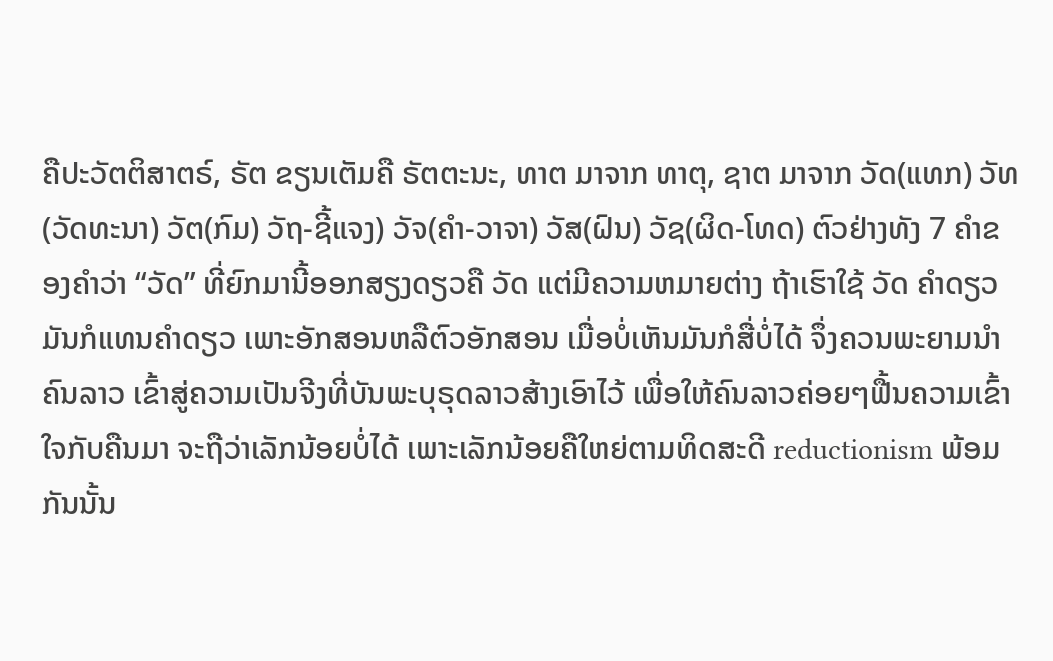ຄືປະວັຕຕິສາຕຣ໌, ຣັຕ ຂຽນເຕັມຄື ຣັຕຕະນະ, ທາຕ ມາຈາກ ທາຕຸ, ຊາຕ ມາຈາກ ວັດ(ແທກ) ວັທ(ວັດທະນາ) ວັຕ(ກົມ) ວັຖ-ຊີ້ແຈງ) ວັຈ(ຄຳ-ວາຈາ) ວັສ(ຝົນ) ວັຊ(ຜິດ-ໂທດ) ຕົວຢ່າງທັງ 7 ຄຳຂອງຄຳວ່າ “ວັດ” ທີ່ຍົກມານີ້ອອກສຽງດຽວຄື ວັດ ແຕ່ມີຄວາມຫມາຍຕ່າງ ຖ້າເຮົາໃຊ້ ວັດ ຄຳດຽວ ມັນກໍແທນຄຳດຽວ ເພາະອັກສອນຫລືຕົວອັກສອນ ເມື່ອບໍ່ເຫັນມັນກໍສື່ບໍ່ໄດ້ ຈຶ່ງຄວນພະຍາມນຳຄົນລາວ ເຂົ້າສູ່ຄວາມເປັນຈີງທີ່ບັນພະບຸຣຸດລາວສ້າງເອົາໄວ້ ເພື່ອໃຫ້ຄົນລາວຄ່ອຍໆຟື້ນຄວາມເຂົ້າໃຈກັບຄືນມາ ຈະຖືວ່າເລັກນ້ອຍບໍ່ໄດ້ ເພາະເລັກນ້ອຍຄືໃຫຍ່ຕາມທິດສະດີ reductionism ພ້ອມກັນນັ້ນ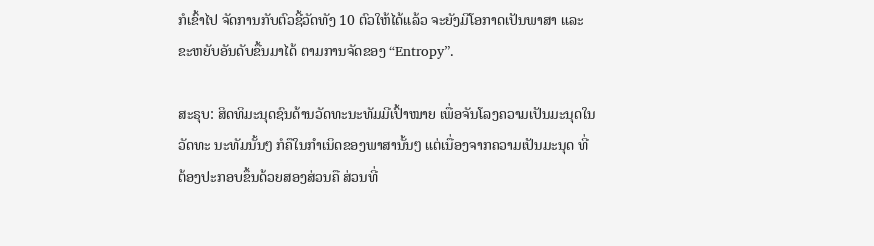ກໍເຂົ້າໄປ ຈັດການກັບຕົວຊີ້ວັດທັງ 10 ຕົວໃຫ້ໄດ້ແລ້ວ ຈະຍັງມີໂອກາດເປັນພາສາ ແລະຂະຫຍັບອັນດັບຂື້ນມາໄດ້ ຕາມການຈັດຂອງ “Entropy”.

ສະຣຸບ: ສິດທິມະນຸດຊົນດ້ານວັດທະນະທັມມີເປົ້າໝາຍ ເພື່ອຈັນໂລງຄວາມເປັນມະນຸດໃນວັດທະ ນະທັມນັ້ນໆ ກໍຄືໃນກຳເນິດຂອງພາສານັ້ນໆ ແຕ່ເນື່ອງຈາກຄວາມເປັນມະນຸດ ທີ່ຕ້ອງປະກອບຂຶ້ນດ້ວຍສອງສ່ວນຄື ສ່ວນທີ່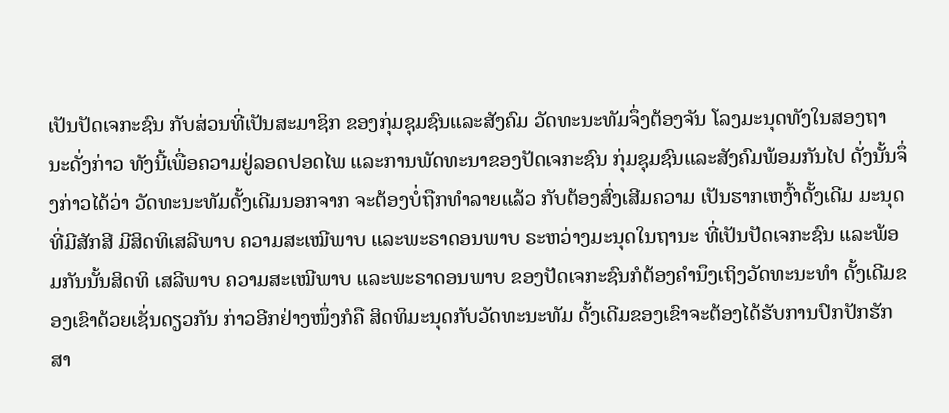ເປັນປັດເຈກະຊົນ ກັບສ່ວນທີ່ເປັນສະມາຊິກ ຂອງກຸ່ມຊຸມຊົນແລະສັງຄົມ ວັດທະນະທັມຈຶ່ງຕ້ອງຈັນ ໂລງມະນຸດທັງໃນສອງຖານະດັ່ງກ່າວ ທັງນີ້ເພື່ອຄວາມຢູ່ລອດປອດໄພ ແລະການພັດທະນາຂອງປັດເຈກະຊົນ ກຸ່ມຊຸມຊົນແລະສັງຄົມພ້ອມກັນໄປ ດັ່ງນັ້ນຈຶ່ງກ່າວໄດ້ວ່າ ວັດທະນະທັມດັ້ງເດີມນອກຈາກ ຈະຕ້ອງບໍ່ຖືກທຳລາຍແລ້ວ ກັບຕ້ອງສົ່ງເສີມຄວາມ ເປັນຮາກເຫງົ້າດັ້ງເດີມ ມະນຸດທີ່ມີສັກສີ ມີສິດທິເສລີພາບ ຄວາມສະເໝີພາບ ແລະພະຣາດອນພາບ ຣະຫວ່າງມະນຸດໃນຖານະ ທີ່ເປັນປັດເຈກະຊົນ ແລະພ້ອມກັນນັ້ນສິດທິ ເສລີພາບ ຄວາມສະເໝີພາບ ແລະພະຣາດອນພາບ ຂອງປັດເຈກະຊົນກໍຕ້ອງຄຳນຶງເຖິງວັດທະນະທຳ ດັ້ງເດີມຂອງເຂົາດ້ວຍເຊັ່ນດຽວກັນ ກ່າວອີກຢ່າງໜຶ່ງກໍຄື ສິດທິມະນຸດກັບວັດທະນະທັມ ດັ້ງເດີມຂອງເຂົາຈະຕ້ອງໄດ້ຮັບການປົກປັກຮັກສາ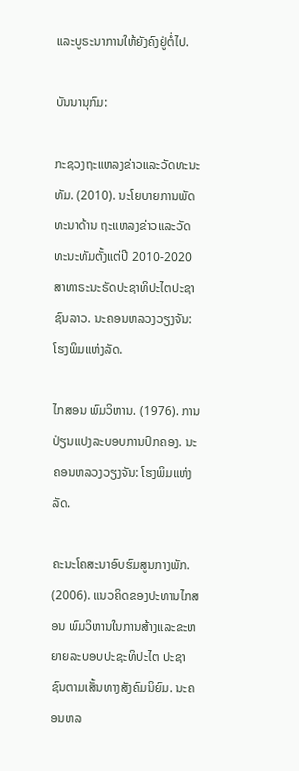ແລະບູຣະນາການໃຫ້ຍັງຄົງຢູ່ຕໍ່ໄປ.

ບັນນານຸກົມ:

ກະຊວງຖະແຫລງຂ່າວແລະວັດທະນະທັມ. (2010). ນະໂຍບາຍການພັດທະນາດ້ານ ຖະແຫລງຂ່າວແລະວັດທະນະທັມຕັ້ງແຕ່ປີ 2010-2020 ສາທາຣະນະຣັດປະຊາທິປະໄຕປະຊາຊົນລາວ. ນະຄອນຫລວງວຽງຈັນ: ໂຮງພິມແຫ່ງລັດ.

ໄກສອນ ພົມວິຫານ. (1976). ການປ່ຽນແປງລະບອບການປົກຄອງ. ນະຄອນຫລວງວຽງຈັນ: ໂຮງພິມແຫ່ງລັດ.

ຄະນະໂຄສະນາອົບຮົມສູນກາງພັກ. (2006). ແນວຄິດຂອງປະທານໄກສອນ ພົມວິຫານໃນການສ້າງແລະຂະຫຍາຍລະບອບປະຊະທິປະໄຕ ປະຊາຊົນຕາມເສັ້ນທາງສັງຄົມນິຍົມ. ນະຄອນຫລ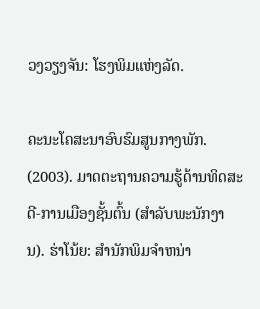ວງວຽງຈັນ: ໂຮງພິມແຫ່ງລັດ.

ຄະນະໂຄສະນາອົບຮົມສູນກາງພັກ. (2003). ມາດຕະຖານຄວາມຮູ້ດ້ານທິດສະດີ-ການເມືອງຊັ້ນຕົ້ນ (ສຳລັບພະນັກງານ). ຮ່າໂນ້ຍ: ສຳນັກພິມຈຳຫນ່າ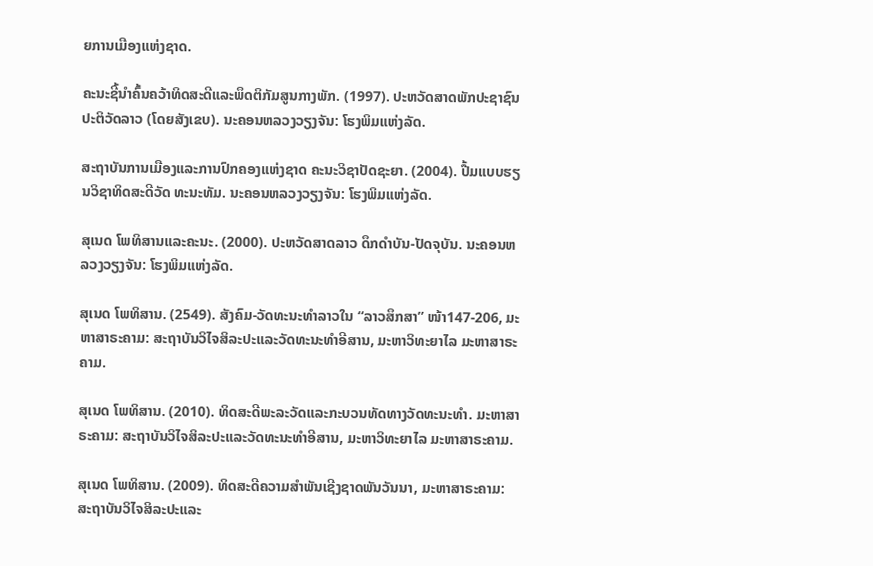ຍການເມືອງແຫ່ງຊາດ.

ຄະນະຊີ້ນຳຄົ້ນຄວ້າທິດສະດີແລະພຶດຕິກັມສູນກາງພັກ. (1997). ປະຫວັດສາດພັກປະຊາຊົນປະຕິວັດລາວ (ໂດຍສັງເຂບ). ນະຄອນຫລວງວຽງຈັນ: ໂຮງພິມແຫ່ງລັດ.

ສະຖາບັນການເມືອງແລະການປົກຄອງແຫ່ງຊາດ ຄະນະວິຊາປັດຊະຍາ. (2004). ປື້ມແບບຮຽນວິຊາທິດສະດີວັດ ທະນະທັມ. ນະຄອນຫລວງວຽງຈັນ: ໂຮງພິມແຫ່ງລັດ.

ສຸເນດ ໂພທິສານແລະຄະນະ. (2000). ປະຫວັດສາດລາວ ດຶກດຳບັນ-ປັດຈຸບັນ. ນະຄອນຫລວງວຽງຈັນ: ໂຮງພິມແຫ່ງລັດ.

ສຸເນດ ໂພທິສານ. (2549). ສັງຄົມ-ວັດທະນະທຳລາວໃນ “ລາວສຶກສາ” ໜ້າ147-206, ມະຫາສາຣະຄາມ: ສະຖາບັນວິໄຈສິລະປະແລະວັດທະນະທຳອີສານ, ມະຫາວິທະຍາໄລ ມະຫາສາຣະຄາມ.

ສຸເນດ ໂພທິສານ. (2010). ທິດສະດີພະລະວັດແລະກະບວນທັດທາງວັດທະນະທຳ. ມະຫາສາຣະຄາມ: ສະຖາບັນວິໄຈສິລະປະແລະວັດທະນະທຳອີສານ, ມະຫາວິທະຍາໄລ ມະຫາສາຣະຄາມ.

ສຸເນດ ໂພທິສານ. (2009). ທິດສະດີຄວາມສຳພັນເຊີງຊາດພັນວັນນາ, ມະຫາສາຣະຄາມ: ສະຖາບັນວິໄຈສິລະປະແລະ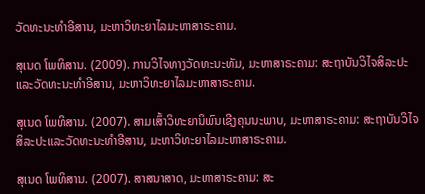ວັດທະນະທຳອີສານ, ມະຫາວິທະຍາໄລມະຫາສາຣະຄາມ.

ສຸເນດ ໂພທິສານ. (2009). ການວິໄຈທາງວັດທະນະທັມ, ມະຫາສາຣະຄາມ: ສະຖາບັນວິໄຈສິລະປະແລະວັດທະນະທຳອີສານ, ມະຫາວິທະຍາໄລມະຫາສາຣະຄາມ.

ສຸເນດ ໂພທິສານ. (2007). ສາມເສົ້າວິທະຍານິພົນເຊີງຄຸນນະພາບ, ມະຫາສາຣະຄາມ: ສະຖາບັນວິໄຈສິລະປະແລະວັດທະນະທຳອີສານ, ມະຫາວິທະຍາໄລມະຫາສາຣະຄາມ.

ສຸເນດ ໂພທິສານ. (2007). ສາສນາສາດ, ມະຫາສາຣະຄາມ: ສະ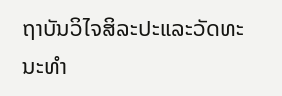ຖາບັນວິໄຈສິລະປະແລະວັດທະນະທຳ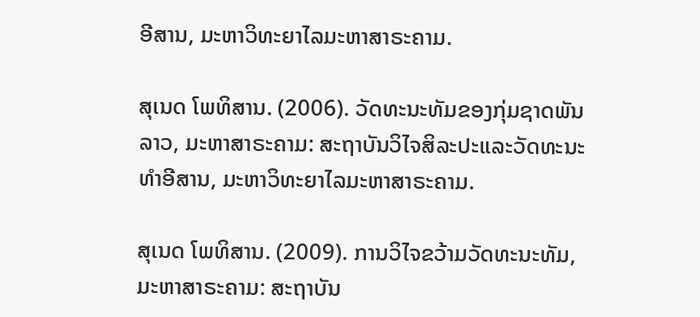ອີສານ, ມະຫາວິທະຍາໄລມະຫາສາຣະຄາມ.

ສຸເນດ ໂພທິສານ. (2006). ວັດທະນະທັມຂອງກຸ່ມຊາດພັນລາວ, ມະຫາສາຣະຄາມ: ສະຖາບັນວິໄຈສິລະປະແລະວັດທະນະທຳອີສານ, ມະຫາວິທະຍາໄລມະຫາສາຣະຄາມ.

ສຸເນດ ໂພທິສານ. (2009). ການວິໄຈຂວ້າມວັດທະນະທັມ, ມະຫາສາຣະຄາມ: ສະຖາບັນ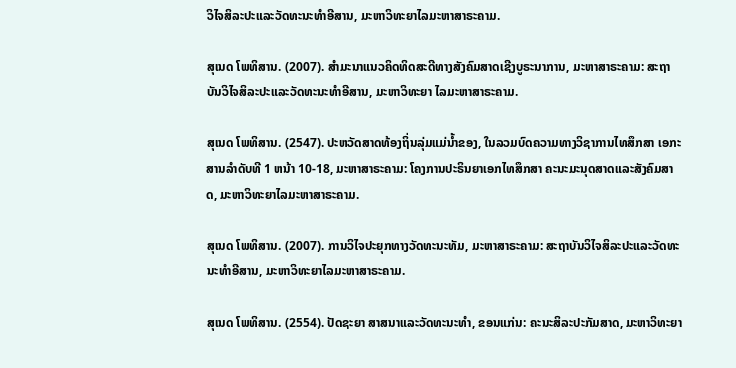ວິໄຈສິລະປະແລະວັດທະນະທຳອີສານ, ມະຫາວິທະຍາໄລມະຫາສາຣະຄາມ.

ສຸເນດ ໂພທິສານ. (2007). ສຳມະນາແນວຄິດທິດສະດີທາງສັງຄົມສາດເຊີງບູຣະນາການ, ມະຫາສາຣະຄາມ: ສະຖາບັນວິໄຈສິລະປະແລະວັດທະນະທຳອີສານ, ມະຫາວິທະຍາ ໄລມະຫາສາຣະຄາມ.

ສຸເນດ ໂພທິສານ. (2547). ປະຫວັດສາດທ້ອງຖິ່ນລຸ່ມແມ່ນ້ຳຂອງ, ໃນລວມບົດຄວາມທາງວິຊາການໄທສຶກສາ ເອກະສານລຳດັບທີ 1 ຫນ້າ 10-18, ມະຫາສາຣະຄາມ: ໂຄງການປະຣິນຍາເອກໄທສຶກສາ ຄະນະມະນຸດສາດແລະສັງຄົມສາດ, ມະຫາວິທະຍາໄລມະຫາສາຣະຄາມ.

ສຸເນດ ໂພທິສານ. (2007). ການວິໄຈປະຍຸກທາງວັດທະນະທັມ, ມະຫາສາຣະຄາມ: ສະຖາບັນວິໄຈສິລະປະແລະວັດທະນະທຳອີສານ, ມະຫາວິທະຍາໄລມະຫາສາຣະຄາມ.

ສຸເນດ ໂພທິສານ. (2554). ປັດຊະຍາ ສາສນາແລະວັດທະນະທຳ, ຂອນແກ່ນ: ຄະນະສິລະປະກັມສາດ, ມະຫາວິທະຍາ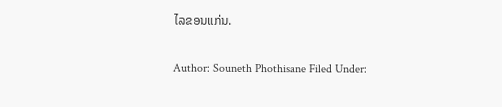ໄລຂອນແກ່ນ.

Author: Souneth Phothisane Filed Under: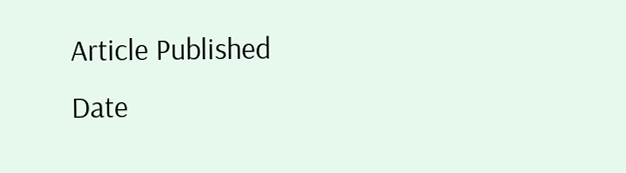Article Published Date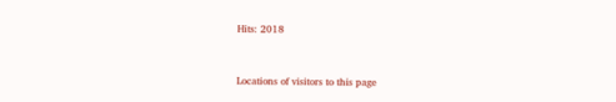Hits: 2018



Locations of visitors to this page